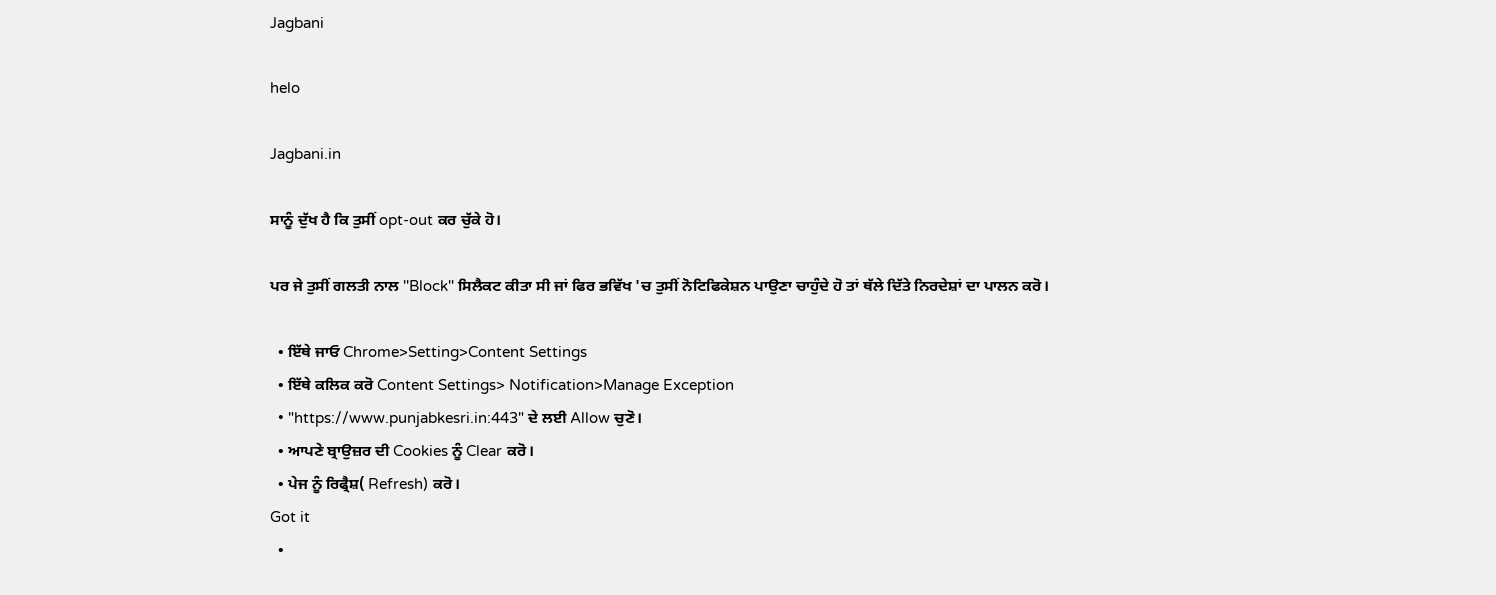Jagbani

helo

Jagbani.in

ਸਾਨੂੰ ਦੁੱਖ ਹੈ ਕਿ ਤੁਸੀਂ opt-out ਕਰ ਚੁੱਕੇ ਹੋ।

ਪਰ ਜੇ ਤੁਸੀਂ ਗਲਤੀ ਨਾਲ ''Block'' ਸਿਲੈਕਟ ਕੀਤਾ ਸੀ ਜਾਂ ਫਿਰ ਭਵਿੱਖ 'ਚ ਤੁਸੀਂ ਨੋਟਿਫਿਕੇਸ਼ਨ ਪਾਉਣਾ ਚਾਹੁੰਦੇ ਹੋ ਤਾਂ ਥੱਲੇ ਦਿੱਤੇ ਨਿਰਦੇਸ਼ਾਂ ਦਾ ਪਾਲਨ ਕਰੋ।

  • ਇੱਥੇ ਜਾਓ Chrome>Setting>Content Settings
  • ਇੱਥੇ ਕਲਿਕ ਕਰੋ Content Settings> Notification>Manage Exception
  • "https://www.punjabkesri.in:443" ਦੇ ਲਈ Allow ਚੁਣੋ।
  • ਆਪਣੇ ਬ੍ਰਾਉਜ਼ਰ ਦੀ Cookies ਨੂੰ Clear ਕਰੋ।
  • ਪੇਜ ਨੂੰ ਰਿਫ੍ਰੈਸ਼( Refresh) ਕਰੋ।
Got it
  •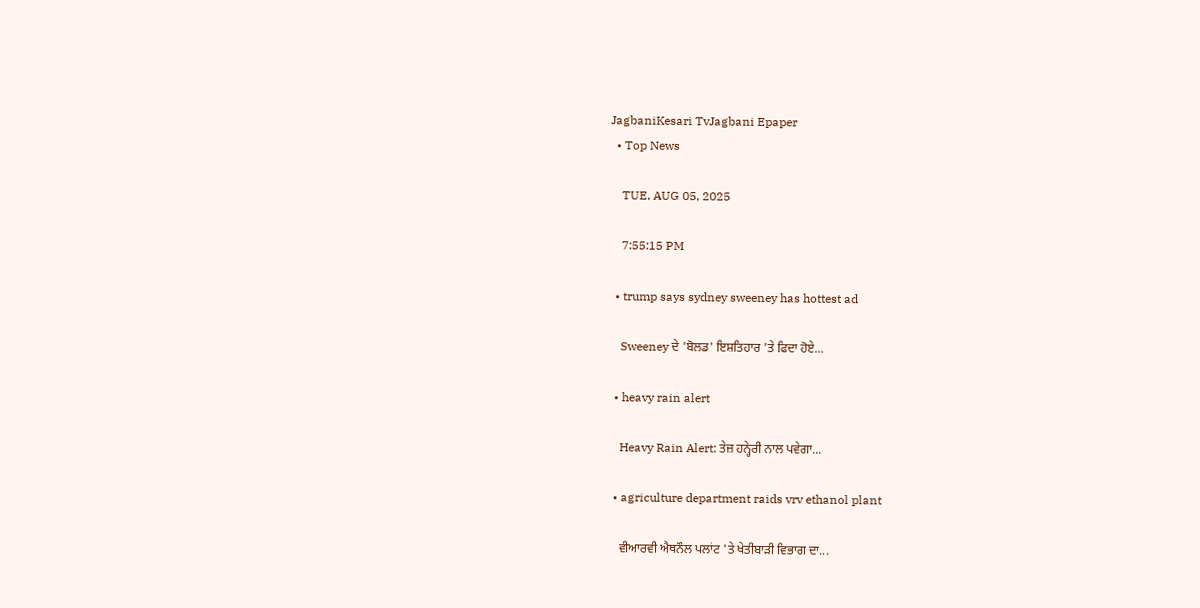JagbaniKesari TvJagbani Epaper
  • Top News

    TUE, AUG 05, 2025

    7:55:15 PM

  • trump says sydney sweeney has hottest ad

    Sweeney ਦੇ 'ਬੋਲਡ' ਇਸ਼ਤਿਹਾਰ 'ਤੇ ਫਿਦਾ ਹੋਏ...

  • heavy rain alert

    Heavy Rain Alert: ਤੇਜ਼ ਹਨ੍ਹੇਰੀ ਨਾਲ ਪਵੇਗਾ...

  • agriculture department raids vrv ethanol plant

    ਵੀਆਰਵੀ ਐਥਨੌਲ ਪਲਾਂਟ 'ਤੇ ਖੇਤੀਬਾੜੀ ਵਿਭਾਗ ਦਾ...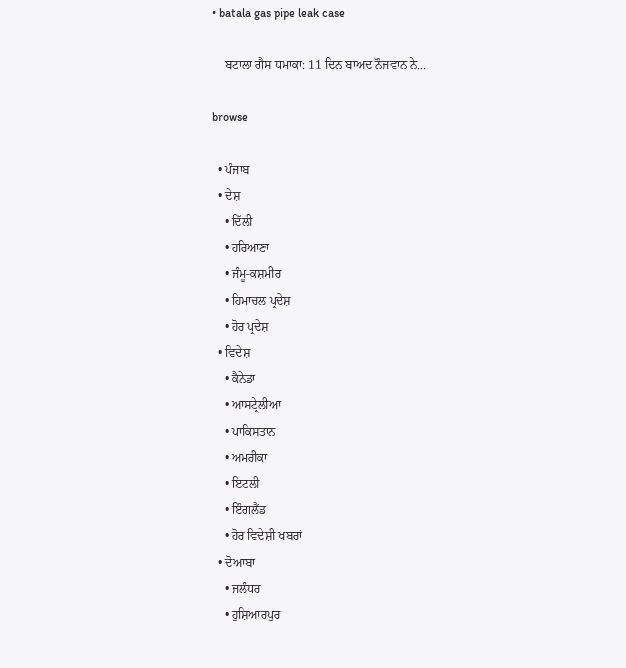• batala gas pipe leak case

    ਬਟਾਲਾ ਗੈਸ ਧਮਾਕਾ: 11 ਦਿਨ ਬਾਅਦ ਨੌਜਵਾਨ ਨੇ...

browse

  • ਪੰਜਾਬ
  • ਦੇਸ਼
    • ਦਿੱਲੀ
    • ਹਰਿਆਣਾ
    • ਜੰਮੂ-ਕਸ਼ਮੀਰ
    • ਹਿਮਾਚਲ ਪ੍ਰਦੇਸ਼
    • ਹੋਰ ਪ੍ਰਦੇਸ਼
  • ਵਿਦੇਸ਼
    • ਕੈਨੇਡਾ
    • ਆਸਟ੍ਰੇਲੀਆ
    • ਪਾਕਿਸਤਾਨ
    • ਅਮਰੀਕਾ
    • ਇਟਲੀ
    • ਇੰਗਲੈਂਡ
    • ਹੋਰ ਵਿਦੇਸ਼ੀ ਖਬਰਾਂ
  • ਦੋਆਬਾ
    • ਜਲੰਧਰ
    • ਹੁਸ਼ਿਆਰਪੁਰ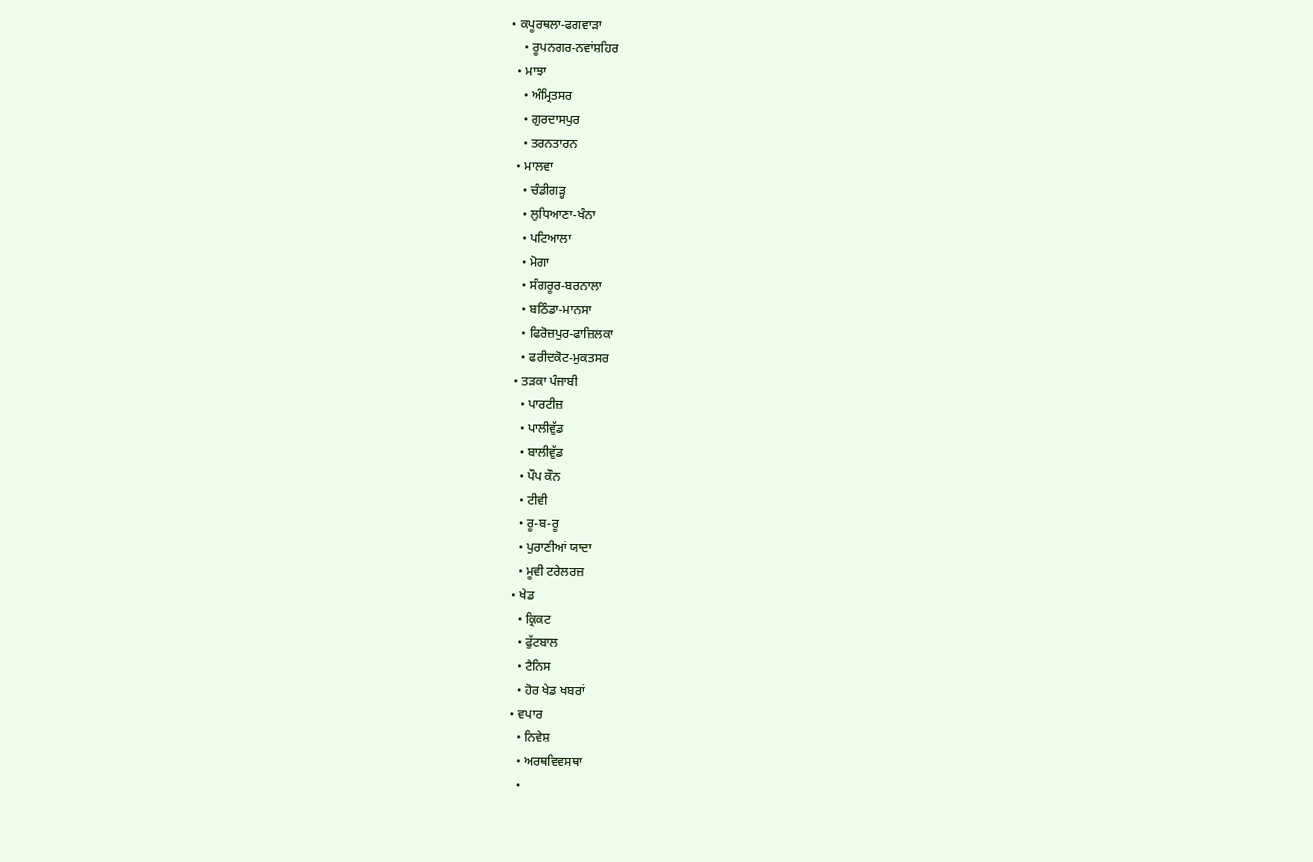• ਕਪੂਰਥਲਾ-ਫਗਵਾੜਾ
    • ਰੂਪਨਗਰ-ਨਵਾਂਸ਼ਹਿਰ
  • ਮਾਝਾ
    • ਅੰਮ੍ਰਿਤਸਰ
    • ਗੁਰਦਾਸਪੁਰ
    • ਤਰਨਤਾਰਨ
  • ਮਾਲਵਾ
    • ਚੰਡੀਗੜ੍ਹ
    • ਲੁਧਿਆਣਾ-ਖੰਨਾ
    • ਪਟਿਆਲਾ
    • ਮੋਗਾ
    • ਸੰਗਰੂਰ-ਬਰਨਾਲਾ
    • ਬਠਿੰਡਾ-ਮਾਨਸਾ
    • ਫਿਰੋਜ਼ਪੁਰ-ਫਾਜ਼ਿਲਕਾ
    • ਫਰੀਦਕੋਟ-ਮੁਕਤਸਰ
  • ਤੜਕਾ ਪੰਜਾਬੀ
    • ਪਾਰਟੀਜ਼
    • ਪਾਲੀਵੁੱਡ
    • ਬਾਲੀਵੁੱਡ
    • ਪੌਪ ਕੌਨ
    • ਟੀਵੀ
    • ਰੂ-ਬ-ਰੂ
    • ਪੁਰਾਣੀਆਂ ਯਾਦਾ
    • ਮੂਵੀ ਟਰੇਲਰਜ਼
  • ਖੇਡ
    • ਕ੍ਰਿਕਟ
    • ਫੁੱਟਬਾਲ
    • ਟੈਨਿਸ
    • ਹੋਰ ਖੇਡ ਖਬਰਾਂ
  • ਵਪਾਰ
    • ਨਿਵੇਸ਼
    • ਅਰਥਵਿਵਸਥਾ
    •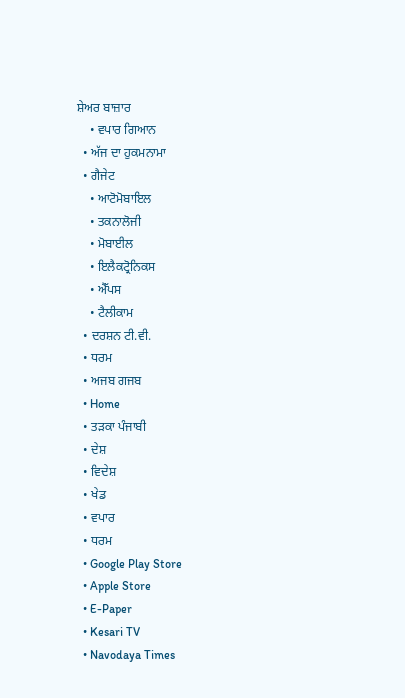ਸ਼ੇਅਰ ਬਾਜ਼ਾਰ
    • ਵਪਾਰ ਗਿਆਨ
  • ਅੱਜ ਦਾ ਹੁਕਮਨਾਮਾ
  • ਗੈਜੇਟ
    • ਆਟੋਮੋਬਾਇਲ
    • ਤਕਨਾਲੋਜੀ
    • ਮੋਬਾਈਲ
    • ਇਲੈਕਟ੍ਰੋਨਿਕਸ
    • ਐੱਪਸ
    • ਟੈਲੀਕਾਮ
  • ਦਰਸ਼ਨ ਟੀ.ਵੀ.
  • ਧਰਮ
  • ਅਜਬ ਗਜਬ
  • Home
  • ਤੜਕਾ ਪੰਜਾਬੀ
  • ਦੇਸ਼
  • ਵਿਦੇਸ਼
  • ਖੇਡ
  • ਵਪਾਰ
  • ਧਰਮ
  • Google Play Store
  • Apple Store
  • E-Paper
  • Kesari TV
  • Navodaya Times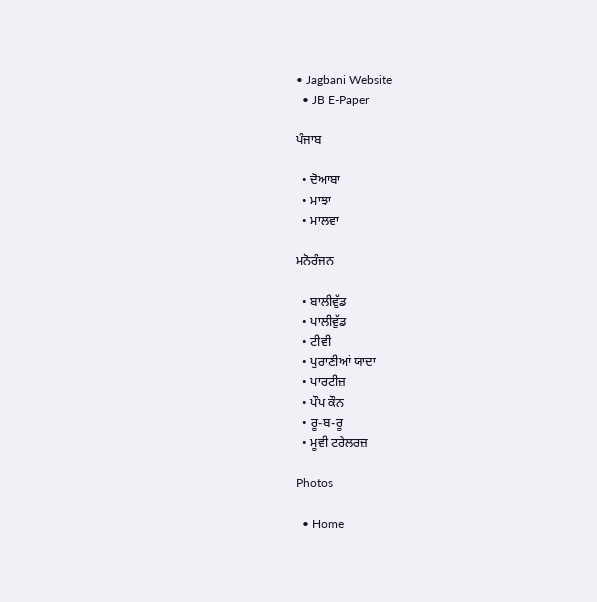• Jagbani Website
  • JB E-Paper

ਪੰਜਾਬ

  • ਦੋਆਬਾ
  • ਮਾਝਾ
  • ਮਾਲਵਾ

ਮਨੋਰੰਜਨ

  • ਬਾਲੀਵੁੱਡ
  • ਪਾਲੀਵੁੱਡ
  • ਟੀਵੀ
  • ਪੁਰਾਣੀਆਂ ਯਾਦਾ
  • ਪਾਰਟੀਜ਼
  • ਪੌਪ ਕੌਨ
  • ਰੂ-ਬ-ਰੂ
  • ਮੂਵੀ ਟਰੇਲਰਜ਼

Photos

  • Home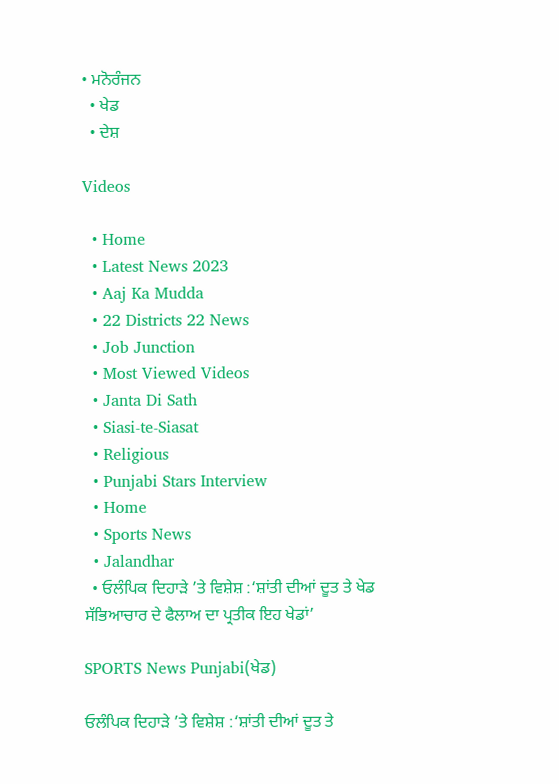• ਮਨੋਰੰਜਨ
  • ਖੇਡ
  • ਦੇਸ਼

Videos

  • Home
  • Latest News 2023
  • Aaj Ka Mudda
  • 22 Districts 22 News
  • Job Junction
  • Most Viewed Videos
  • Janta Di Sath
  • Siasi-te-Siasat
  • Religious
  • Punjabi Stars Interview
  • Home
  • Sports News
  • Jalandhar
  • ਓਲੰਪਿਕ ਦਿਹਾੜੇ ’ਤੇ ਵਿਸ਼ੇਸ਼ :‘ਸ਼ਾਂਤੀ ਦੀਆਂ ਦੂਤ ਤੇ ਖੇਡ ਸੱਭਿਆਚਾਰ ਦੇ ਫੈਲਾਅ ਦਾ ਪ੍ਰਤੀਕ ਇਹ ਖੇਡਾਂ’

SPORTS News Punjabi(ਖੇਡ)

ਓਲੰਪਿਕ ਦਿਹਾੜੇ ’ਤੇ ਵਿਸ਼ੇਸ਼ :‘ਸ਼ਾਂਤੀ ਦੀਆਂ ਦੂਤ ਤੇ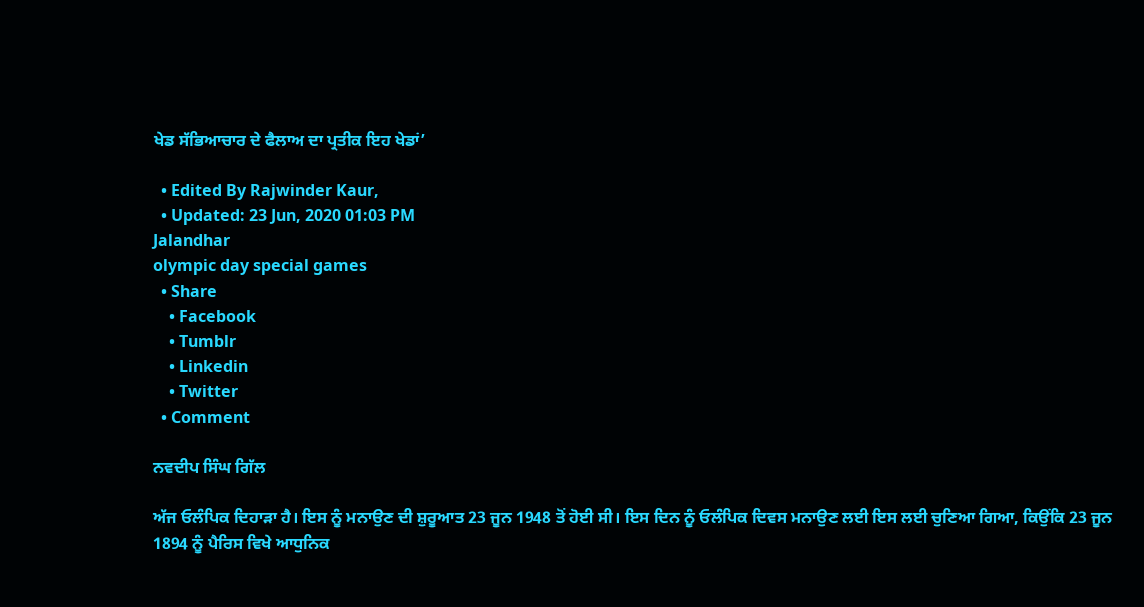ਖੇਡ ਸੱਭਿਆਚਾਰ ਦੇ ਫੈਲਾਅ ਦਾ ਪ੍ਰਤੀਕ ਇਹ ਖੇਡਾਂ’

  • Edited By Rajwinder Kaur,
  • Updated: 23 Jun, 2020 01:03 PM
Jalandhar
olympic day special games
  • Share
    • Facebook
    • Tumblr
    • Linkedin
    • Twitter
  • Comment

ਨਵਦੀਪ ਸਿੰਘ ਗਿੱਲ

ਅੱਜ ਓਲੰਪਿਕ ਦਿਹਾੜਾ ਹੈ। ਇਸ ਨੂੰ ਮਨਾਉਣ ਦੀ ਸ਼ੁਰੂਆਤ 23 ਜੂਨ 1948 ਤੋਂ ਹੋਈ ਸੀ। ਇਸ ਦਿਨ ਨੂੰ ਓਲੰਪਿਕ ਦਿਵਸ ਮਨਾਉਣ ਲਈ ਇਸ ਲਈ ਚੁਣਿਆ ਗਿਆ, ਕਿਉਂਕਿ 23 ਜੂਨ 1894 ਨੂੰ ਪੈਰਿਸ ਵਿਖੇ ਆਧੁਨਿਕ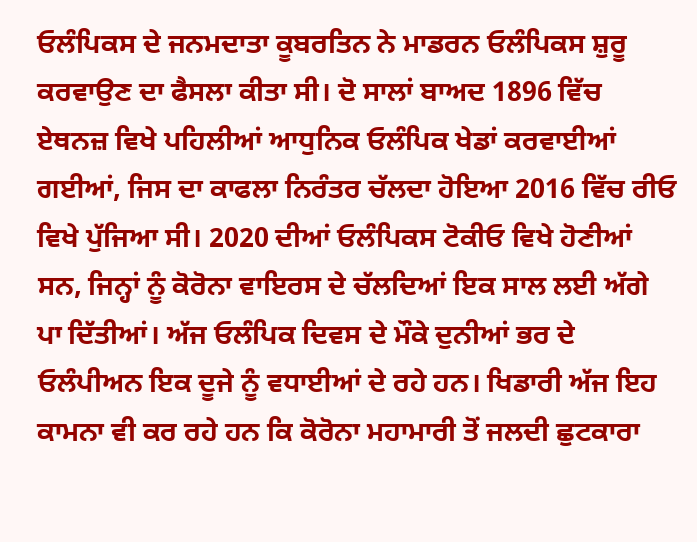ਓਲੰਪਿਕਸ ਦੇ ਜਨਮਦਾਤਾ ਕੂਬਰਤਿਨ ਨੇ ਮਾਡਰਨ ਓਲੰਪਿਕਸ ਸ਼ੁਰੂ ਕਰਵਾਉਣ ਦਾ ਫੈਸਲਾ ਕੀਤਾ ਸੀ। ਦੋ ਸਾਲਾਂ ਬਾਅਦ 1896 ਵਿੱਚ ਏਥਨਜ਼ ਵਿਖੇ ਪਹਿਲੀਆਂ ਆਧੁਨਿਕ ਓਲੰਪਿਕ ਖੇਡਾਂ ਕਰਵਾਈਆਂ ਗਈਆਂ, ਜਿਸ ਦਾ ਕਾਫਲਾ ਨਿਰੰਤਰ ਚੱਲਦਾ ਹੋਇਆ 2016 ਵਿੱਚ ਰੀਓ ਵਿਖੇ ਪੁੱਜਿਆ ਸੀ। 2020 ਦੀਆਂ ਓਲੰਪਿਕਸ ਟੋਕੀਓ ਵਿਖੇ ਹੋਣੀਆਂ ਸਨ, ਜਿਨ੍ਹਾਂ ਨੂੰ ਕੋਰੋਨਾ ਵਾਇਰਸ ਦੇ ਚੱਲਦਿਆਂ ਇਕ ਸਾਲ ਲਈ ਅੱਗੇ ਪਾ ਦਿੱਤੀਆਂ। ਅੱਜ ਓਲੰਪਿਕ ਦਿਵਸ ਦੇ ਮੌਕੇ ਦੁਨੀਆਂ ਭਰ ਦੇ ਓਲੰਪੀਅਨ ਇਕ ਦੂਜੇ ਨੂੰ ਵਧਾਈਆਂ ਦੇ ਰਹੇ ਹਨ। ਖਿਡਾਰੀ ਅੱਜ ਇਹ ਕਾਮਨਾ ਵੀ ਕਰ ਰਹੇ ਹਨ ਕਿ ਕੋਰੋਨਾ ਮਹਾਮਾਰੀ ਤੋਂ ਜਲਦੀ ਛੁਟਕਾਰਾ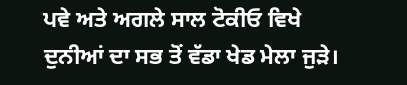ਪਵੇ ਅਤੇ ਅਗਲੇ ਸਾਲ ਟੋਕੀਓ ਵਿਖੇ ਦੁਨੀਆਂ ਦਾ ਸਭ ਤੋਂ ਵੱਡਾ ਖੇਡ ਮੇਲਾ ਜੁੜੇ।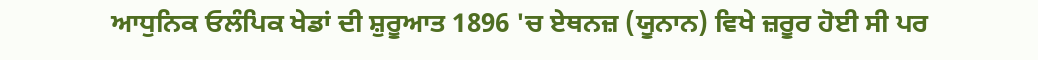ਆਧੁਨਿਕ ਓਲੰਪਿਕ ਖੇਡਾਂ ਦੀ ਸ਼ੁਰੂਆਤ 1896 'ਚ ਏਥਨਜ਼ (ਯੂਨਾਨ) ਵਿਖੇ ਜ਼ਰੂਰ ਹੋਈ ਸੀ ਪਰ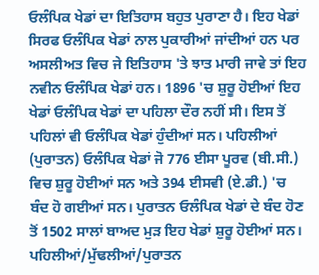ਓਲੰਪਿਕ ਖੇਡਾਂ ਦਾ ਇਤਿਹਾਸ ਬਹੁਤ ਪੁਰਾਣਾ ਹੈ। ਇਹ ਖੇਡਾਂ ਸਿਰਫ ਓਲੰਪਿਕ ਖੇਡਾਂ ਨਾਲ ਪੁਕਾਰੀਆਂ ਜਾਂਦੀਆਂ ਹਨ ਪਰ ਅਸਲੀਅਤ ਵਿਚ ਜੇ ਇਤਿਹਾਸ 'ਤੇ ਝਾਤ ਮਾਰੀ ਜਾਵੇ ਤਾਂ ਇਹ ਨਵੀਨ ਓਲੰਪਿਕ ਖੇਡਾਂ ਹਨ। 1896 'ਚ ਸ਼ੁਰੂ ਹੋਈਆਂ ਇਹ ਖੇਡਾਂ ਓਲੰਪਿਕ ਖੇਡਾਂ ਦਾ ਪਹਿਲਾ ਦੌਰ ਨਹੀਂ ਸੀ। ਇਸ ਤੋਂ ਪਹਿਲਾਂ ਵੀ ਓਲੰਪਿਕ ਖੇਡਾਂ ਹੁੰਦੀਆਂ ਸਨ। ਪਹਿਲੀਆਂ (ਪੁਰਾਤਨ) ਓਲੰਪਿਕ ਖੇਡਾਂ ਜੋ 776 ਈਸਾ ਪੂਰਵ (ਬੀ.ਸੀ.) ਵਿਚ ਸ਼ੁਰੂ ਹੋਈਆਂ ਸਨ ਅਤੇ 394 ਈਸਵੀ (ਏ.ਡੀ.) 'ਚ ਬੰਦ ਹੋ ਗਈਆਂ ਸਨ। ਪੁਰਾਤਨ ਓਲੰਪਿਕ ਖੇਡਾਂ ਦੇ ਬੰਦ ਹੋਣ ਤੋਂ 1502 ਸਾਲਾਂ ਬਾਅਦ ਮੁੜ ਇਹ ਖੇਡਾਂ ਸ਼ੁਰੂ ਹੋਈਆਂ ਸਨ। ਪਹਿਲੀਆਂ/ਮੁੱਢਲੀਆਂ/ਪੁਰਾਤਨ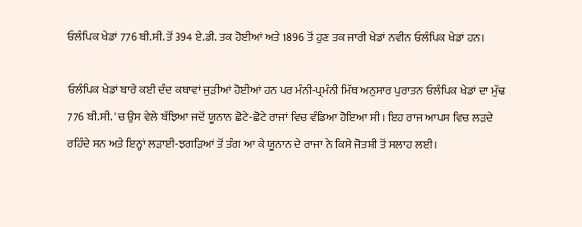ਓਲੰਪਿਕ ਖੇਡਾਂ 776 ਬੀ.ਸੀ. ਤੋਂ 394 ਏ.ਡੀ. ਤਕ ਹੋਈਆਂ ਅਤੇ 1896 ਤੋਂ ਹੁਣ ਤਕ ਜਾਰੀ ਖੇਡਾਂ ਨਵੀਨ ਓਲੰਪਿਕ ਖੇਡਾਂ ਹਨ।

ਓਲੰਪਿਕ ਖੇਡਾਂ ਬਾਰੇ ਕਈ ਦੰਦ ਕਥਾਵਾਂ ਜੁੜੀਆਂ ਹੋਈਆਂ ਹਨ ਪਰ ਮੰਨੀ-ਪ੍ਰਮੰਨੀ ਮਿੱਥ ਅਨੁਸਾਰ ਪੁਰਾਤਨ ਓਲੰਪਿਕ ਖੇਡਾਂ ਦਾ ਮੁੱਢ 776 ਬੀ.ਸੀ. 'ਚ ਉਸ ਵੇਲੇ ਬੱਝਿਆ ਜਦੋਂ ਯੂਨਾਨ ਛੋਟੇ-ਛੋਟੇ ਰਾਜਾਂ ਵਿਚ ਵੰਡਿਆ ਹੋਇਆ ਸੀ। ਇਹ ਰਾਜ ਆਪਸ ਵਿਚ ਲੜਦੇ ਰਹਿੰਦੇ ਸਨ ਅਤੇ ਇਨ੍ਹਾਂ ਲੜਾਈ-ਝਗੜਿਆਂ ਤੋਂ ਤੰਗ ਆ ਕੇ ਯੂਨਾਨ ਦੇ ਰਾਜਾ ਨੇ ਕਿਸੇ ਜੋਤਸ਼ੀ ਤੋਂ ਸਲਾਹ ਲਈ।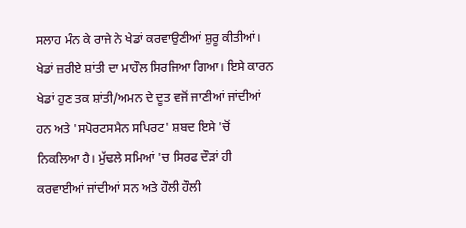ਸਲਾਹ ਮੰਨ ਕੇ ਰਾਜੇ ਨੇ ਖੇਡਾਂ ਕਰਵਾਉਣੀਆਂ ਸ਼ੁਰੂ ਕੀਤੀਆਂ। ਖੇਡਾਂ ਜ਼ਰੀਏ ਸ਼ਾਂਤੀ ਦਾ ਮਾਹੌਲ ਸਿਰਜਿਆ ਗਿਆ। ਇਸੇ ਕਾਰਨ ਖੇਡਾਂ ਹੁਣ ਤਕ ਸ਼ਾਂਤੀ/ਅਮਨ ਦੇ ਦੂਤ ਵਜੋਂ ਜਾਣੀਆਂ ਜਾਂਦੀਆਂ ਹਨ ਅਤੇ 'ਸਪੋਰਟਸਮੈਨ ਸਪਿਰਟ' ਸ਼ਬਦ ਇਸੇ 'ਚੋਂ ਨਿਕਲਿਆ ਹੈ। ਮੁੱਢਲੇ ਸਮਿਆਂ 'ਚ ਸਿਰਫ ਦੌੜਾਂ ਹੀ ਕਰਵਾਈਆਂ ਜਾਂਦੀਆਂ ਸਨ ਅਤੇ ਹੌਲੀ ਹੌਲੀ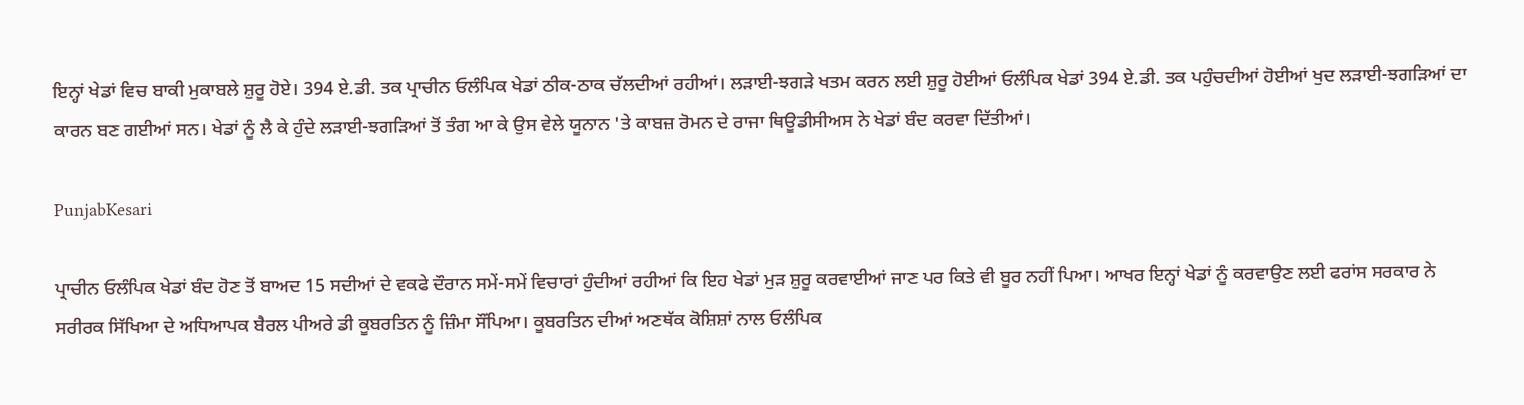ਇਨ੍ਹਾਂ ਖੇਡਾਂ ਵਿਚ ਬਾਕੀ ਮੁਕਾਬਲੇ ਸ਼ੁਰੂ ਹੋਏ। 394 ਏ.ਡੀ. ਤਕ ਪ੍ਰਾਚੀਨ ਓਲੰਪਿਕ ਖੇਡਾਂ ਠੀਕ-ਠਾਕ ਚੱਲਦੀਆਂ ਰਹੀਆਂ। ਲੜਾਈ-ਝਗੜੇ ਖਤਮ ਕਰਨ ਲਈ ਸ਼ੁਰੂ ਹੋਈਆਂ ਓਲੰਪਿਕ ਖੇਡਾਂ 394 ਏ.ਡੀ. ਤਕ ਪਹੁੰਚਦੀਆਂ ਹੋਈਆਂ ਖੁਦ ਲੜਾਈ-ਝਗੜਿਆਂ ਦਾ ਕਾਰਨ ਬਣ ਗਈਆਂ ਸਨ। ਖੇਡਾਂ ਨੂੰ ਲੈ ਕੇ ਹੁੰਦੇ ਲੜਾਈ-ਝਗੜਿਆਂ ਤੋਂ ਤੰਗ ਆ ਕੇ ਉਸ ਵੇਲੇ ਯੂਨਾਨ 'ਤੇ ਕਾਬਜ਼ ਰੋਮਨ ਦੇ ਰਾਜਾ ਥਿਊਡੀਸੀਅਸ ਨੇ ਖੇਡਾਂ ਬੰਦ ਕਰਵਾ ਦਿੱਤੀਆਂ।

PunjabKesari

ਪ੍ਰਾਚੀਨ ਓਲੰਪਿਕ ਖੇਡਾਂ ਬੰਦ ਹੋਣ ਤੋਂ ਬਾਅਦ 15 ਸਦੀਆਂ ਦੇ ਵਕਫੇ ਦੌਰਾਨ ਸਮੇਂ-ਸਮੇਂ ਵਿਚਾਰਾਂ ਹੁੰਦੀਆਂ ਰਹੀਆਂ ਕਿ ਇਹ ਖੇਡਾਂ ਮੁੜ ਸ਼ੁਰੂ ਕਰਵਾਈਆਂ ਜਾਣ ਪਰ ਕਿਤੇ ਵੀ ਬੂਰ ਨਹੀਂ ਪਿਆ। ਆਖਰ ਇਨ੍ਹਾਂ ਖੇਡਾਂ ਨੂੰ ਕਰਵਾਉਣ ਲਈ ਫਰਾਂਸ ਸਰਕਾਰ ਨੇ ਸਰੀਰਕ ਸਿੱਖਿਆ ਦੇ ਅਧਿਆਪਕ ਬੈਰਲ ਪੀਅਰੇ ਡੀ ਕੂਬਰਤਿਨ ਨੂੰ ਜ਼ਿੰਮਾ ਸੌਂਪਿਆ। ਕੂਬਰਤਿਨ ਦੀਆਂ ਅਣਥੱਕ ਕੋਸ਼ਿਸ਼ਾਂ ਨਾਲ ਓਲੰਪਿਕ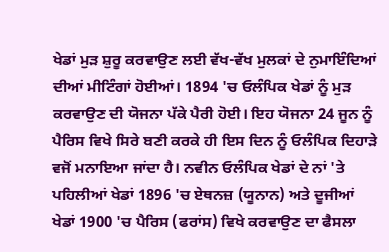ਖੇਡਾਂ ਮੁੜ ਸ਼ੁਰੂ ਕਰਵਾਉਣ ਲਈ ਵੱਖ-ਵੱਖ ਮੁਲਕਾਂ ਦੇ ਨੁਮਾਇੰਦਿਆਂ ਦੀਆਂ ਮੀਟਿੰਗਾਂ ਹੋਈਆਂ। 1894 'ਚ ਓਲੰਪਿਕ ਖੇਡਾਂ ਨੂੰ ਮੁੜ ਕਰਵਾਉਣ ਦੀ ਯੋਜਨਾ ਪੱਕੇ ਪੈਰੀ ਹੋਈ। ਇਹ ਯੋਜਨਾ 24 ਜੂਨ ਨੂੰ ਪੈਰਿਸ ਵਿਖੇ ਸਿਰੇ ਬਣੀ ਕਰਕੇ ਹੀ ਇਸ ਦਿਨ ਨੂੰ ਓਲੰਪਿਕ ਦਿਹਾੜੇ ਵਜੋਂ ਮਨਾਇਆ ਜਾਂਦਾ ਹੈ। ਨਵੀਨ ਓਲੰਪਿਕ ਖੇਡਾਂ ਦੇ ਨਾਂ 'ਤੇ ਪਹਿਲੀਆਂ ਖੇਡਾਂ 1896 'ਚ ਏਥਨਜ਼ (ਯੂਨਾਨ) ਅਤੇ ਦੂਜੀਆਂ ਖੇਡਾਂ 1900 'ਚ ਪੈਰਿਸ (ਫਰਾਂਸ) ਵਿਖੇ ਕਰਵਾਉਣ ਦਾ ਫੈਸਲਾ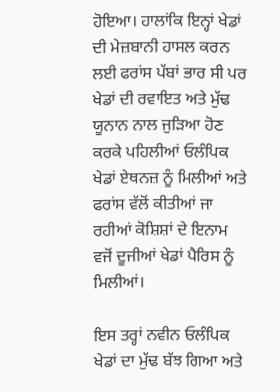ਹੋਇਆ। ਹਾਲਾਂਕਿ ਇਨ੍ਹਾਂ ਖੇਡਾਂ ਦੀ ਮੇਜ਼ਬਾਨੀ ਹਾਸਲ ਕਰਨ ਲਈ ਫਰਾਂਸ ਪੱਬਾਂ ਭਾਰ ਸੀ ਪਰ ਖੇਡਾਂ ਦੀ ਰਵਾਇਤ ਅਤੇ ਮੁੱਢ ਯੂਨਾਨ ਨਾਲ ਜੁੜਿਆ ਹੋਣ ਕਰਕੇ ਪਹਿਲੀਆਂ ਓਲੰਪਿਕ ਖੇਡਾਂ ਏਥਨਜ਼ ਨੂੰ ਮਿਲੀਆਂ ਅਤੇ ਫਰਾਂਸ ਵੱਲੋਂ ਕੀਤੀਆਂ ਜਾ ਰਹੀਆਂ ਕੋਸ਼ਿਸ਼ਾਂ ਦੇ ਇਨਾਮ ਵਜੋਂ ਦੂਜੀਆਂ ਖੇਡਾਂ ਪੈਰਿਸ ਨੂੰ ਮਿਲੀਆਂ।

ਇਸ ਤਰ੍ਹਾਂ ਨਵੀਨ ਓਲੰਪਿਕ ਖੇਡਾਂ ਦਾ ਮੁੱਢ ਬੱਝ ਗਿਆ ਅਤੇ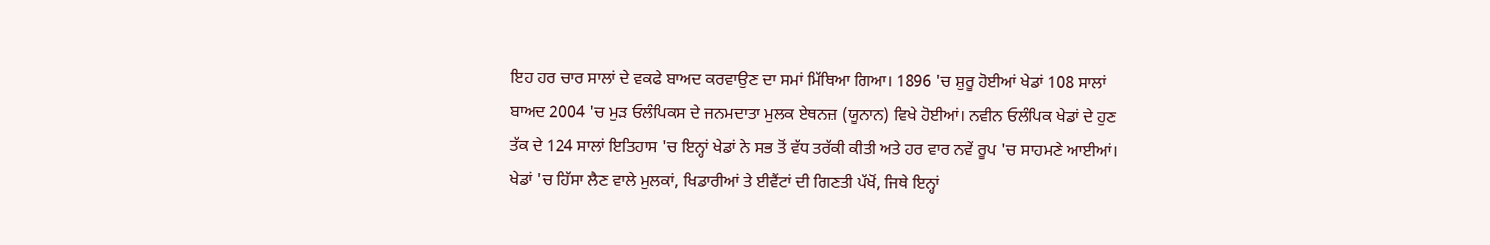ਇਹ ਹਰ ਚਾਰ ਸਾਲਾਂ ਦੇ ਵਕਫੇ ਬਾਅਦ ਕਰਵਾਉਣ ਦਾ ਸਮਾਂ ਮਿੱਥਿਆ ਗਿਆ। 1896 'ਚ ਸ਼ੁਰੂ ਹੋਈਆਂ ਖੇਡਾਂ 108 ਸਾਲਾਂ ਬਾਅਦ 2004 'ਚ ਮੁੜ ਓਲੰਪਿਕਸ ਦੇ ਜਨਮਦਾਤਾ ਮੁਲਕ ਏਥਨਜ਼ (ਯੂਨਾਨ) ਵਿਖੇ ਹੋਈਆਂ। ਨਵੀਨ ਓਲੰਪਿਕ ਖੇਡਾਂ ਦੇ ਹੁਣ ਤੱਕ ਦੇ 124 ਸਾਲਾਂ ਇਤਿਹਾਸ 'ਚ ਇਨ੍ਹਾਂ ਖੇਡਾਂ ਨੇ ਸਭ ਤੋਂ ਵੱਧ ਤਰੱਕੀ ਕੀਤੀ ਅਤੇ ਹਰ ਵਾਰ ਨਵੇਂ ਰੂਪ 'ਚ ਸਾਹਮਣੇ ਆਈਆਂ। ਖੇਡਾਂ 'ਚ ਹਿੱਸਾ ਲੈਣ ਵਾਲੇ ਮੁਲਕਾਂ, ਖਿਡਾਰੀਆਂ ਤੇ ਈਵੈਂਟਾਂ ਦੀ ਗਿਣਤੀ ਪੱਖੋਂ, ਜਿਥੇ ਇਨ੍ਹਾਂ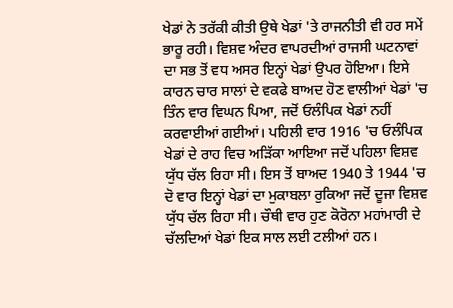ਖੇਡਾਂ ਨੇ ਤਰੱਕੀ ਕੀਤੀ ਉਥੇ ਖੇਡਾਂ 'ਤੇ ਰਾਜਨੀਤੀ ਵੀ ਹਰ ਸਮੇਂ ਭਾਰੂ ਰਹੀ। ਵਿਸ਼ਵ ਅੰਦਰ ਵਾਪਰਦੀਆਂ ਰਾਜਸੀ ਘਟਨਾਵਾਂ ਦਾ ਸਭ ਤੋਂ ਵਧ ਅਸਰ ਇਨ੍ਹਾਂ ਖੇਡਾਂ ਉਪਰ ਹੋਇਆ। ਇਸੇ ਕਾਰਨ ਚਾਰ ਸਾਲਾਂ ਦੇ ਵਕਫੇ ਬਾਅਦ ਹੋਣ ਵਾਲੀਆਂ ਖੇਡਾਂ 'ਚ ਤਿੰਨ ਵਾਰ ਵਿਘਨ ਪਿਆ, ਜਦੋਂ ਓਲੰਪਿਕ ਖੇਡਾਂ ਨਹੀਂ ਕਰਵਾਈਆਂ ਗਈਆਂ। ਪਹਿਲੀ ਵਾਰ 1916 'ਚ ਓਲੰਪਿਕ ਖੇਡਾਂ ਦੇ ਰਾਹ ਵਿਚ ਅੜਿੱਕਾ ਆਇਆ ਜਦੋਂ ਪਹਿਲਾ ਵਿਸ਼ਵ ਯੁੱਧ ਚੱਲ ਰਿਹਾ ਸੀ। ਇਸ ਤੋਂ ਬਾਅਦ 1940 ਤੇ 1944 'ਚ  ਦੋ ਵਾਰ ਇਨ੍ਹਾਂ ਖੇਡਾਂ ਦਾ ਮੁਕਾਬਲਾ ਰੁਕਿਆ ਜਦੋਂ ਦੂਜਾ ਵਿਸ਼ਵ ਯੁੱਧ ਚੱਲ ਰਿਹਾ ਸੀ। ਚੌਥੀ ਵਾਰ ਹੁਣ ਕੋਰੋਨਾ ਮਹਾਂਮਾਰੀ ਦੇ ਚੱਲਦਿਆਂ ਖੇਡਾਂ ਇਕ ਸਾਲ ਲਈ ਟਲੀਆਂ ਹਨ।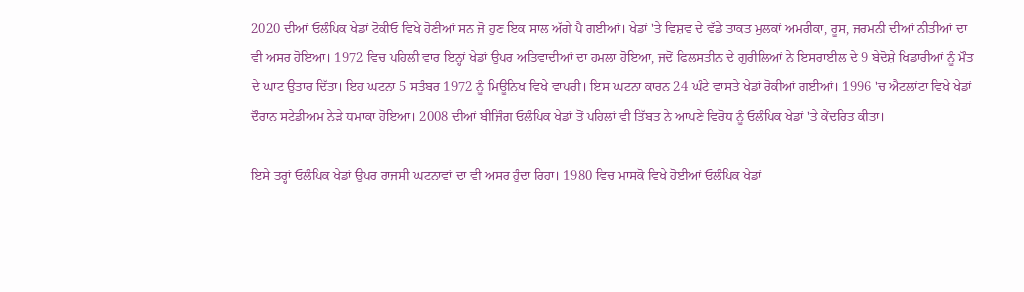2020 ਦੀਆਂ ਓਲੰਪਿਕ ਖੇਡਾਂ ਟੋਕੀਓ ਵਿਖੇ ਹੋਣੀਆਂ ਸਨ ਜੋ ਹੁਣ ਇਕ ਸਾਲ ਅੱਗੇ ਪੈ ਗਈਆਂ। ਖੇਡਾਂ 'ਤੇ ਵਿਸ਼ਵ ਦੇ ਵੱਡੇ ਤਾਕਤ ਮੁਲਕਾਂ ਅਮਰੀਕਾ, ਰੂਸ, ਜਰਮਨੀ ਦੀਆਂ ਨੀਤੀਆਂ ਦਾ ਵੀ ਅਸਰ ਹੋਇਆ। 1972 ਵਿਚ ਪਹਿਲੀ ਵਾਰ ਇਨ੍ਹਾਂ ਖੇਡਾਂ ਉਪਰ ਅਤਿਵਾਦੀਆਂ ਦਾ ਹਮਲਾ ਹੋਇਆ, ਜਦੋਂ ਫਿਲਸਤੀਨ ਦੇ ਗੁਰੀਲਿਆਂ ਨੇ ਇਸਰਾਈਲ ਦੇ 9 ਬੇਦੋਸ਼ੇ ਖਿਡਾਰੀਆਂ ਨੂੰ ਮੌਤ ਦੇ ਘਾਟ ਉਤਾਰ ਦਿੱਤਾ। ਇਹ ਘਟਨਾ 5 ਸਤੰਬਰ 1972 ਨੂੰ ਮਿਊਨਿਖ ਵਿਖੇ ਵਾਪਰੀ। ਇਸ ਘਟਨਾ ਕਾਰਨ 24 ਘੰਟੇ ਵਾਸਤੇ ਖੇਡਾਂ ਰੋਕੀਆਂ ਗਈਆਂ। 1996 'ਚ ਐਟਲਾਂਟਾ ਵਿਖੇ ਖੇਡਾਂ ਦੌਰਾਨ ਸਟੇਡੀਅਮ ਨੇੜੇ ਧਮਾਕਾ ਹੋਇਆ। 2008 ਦੀਆਂ ਬੀਜਿੰਗ ਓਲੰਪਿਕ ਖੇਡਾਂ ਤੋਂ ਪਹਿਲਾਂ ਵੀ ਤਿੱਬਤ ਨੇ ਆਪਣੇ ਵਿਰੋਧ ਨੂੰ ਓਲੰਪਿਕ ਖੇਡਾਂ 'ਤੇ ਕੇਂਦਰਿਤ ਕੀਤਾ।

ਇਸੇ ਤਰ੍ਹਾਂ ਓਲੰਪਿਕ ਖੇਡਾਂ ਉਪਰ ਰਾਜਸੀ ਘਟਨਾਵਾਂ ਦਾ ਵੀ ਅਸਰ ਹੁੰਦਾ ਰਿਹਾ। 1980 ਵਿਚ ਮਾਸਕੋ ਵਿਖੇ ਹੋਈਆਂ ਓਲੰਪਿਕ ਖੇਡਾਂ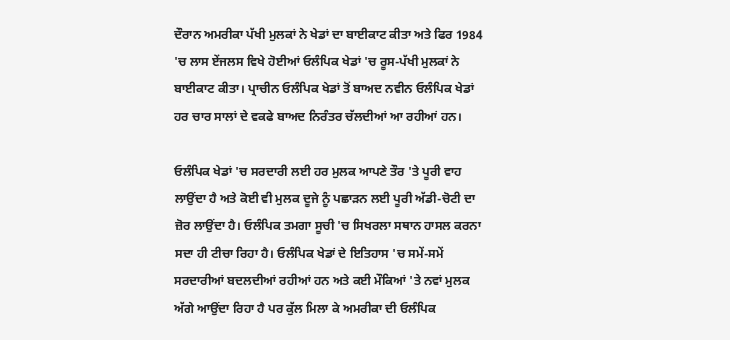ਦੌਰਾਨ ਅਮਰੀਕਾ ਪੱਖੀ ਮੁਲਕਾਂ ਨੇ ਖੇਡਾਂ ਦਾ ਬਾਈਕਾਟ ਕੀਤਾ ਅਤੇ ਫਿਰ 1984 'ਚ ਲਾਸ ਏਂਜਲਸ ਵਿਖੇ ਹੋਈਆਂ ਓਲੰਪਿਕ ਖੇਡਾਂ 'ਚ ਰੂਸ-ਪੱਖੀ ਮੁਲਕਾਂ ਨੇ ਬਾਈਕਾਟ ਕੀਤਾ। ਪ੍ਰਾਚੀਨ ਓਲੰਪਿਕ ਖੇਡਾਂ ਤੋਂ ਬਾਅਦ ਨਵੀਨ ਓਲੰਪਿਕ ਖੇਡਾਂ ਹਰ ਚਾਰ ਸਾਲਾਂ ਦੇ ਵਕਫੇ ਬਾਅਦ ਨਿਰੰਤਰ ਚੱਲਦੀਆਂ ਆ ਰਹੀਆਂ ਹਨ।

ਓਲੰਪਿਕ ਖੇਡਾਂ 'ਚ ਸਰਦਾਰੀ ਲਈ ਹਰ ਮੁਲਕ ਆਪਣੇ ਤੌਰ 'ਤੇ ਪੂਰੀ ਵਾਹ ਲਾਉਂਦਾ ਹੈ ਅਤੇ ਕੋਈ ਵੀ ਮੁਲਕ ਦੂਜੇ ਨੂੰ ਪਛਾੜਨ ਲਈ ਪੂਰੀ ਅੱਡੀ-ਚੋਟੀ ਦਾ ਜ਼ੋਰ ਲਾਉਂਦਾ ਹੈ। ਓਲੰਪਿਕ ਤਮਗਾ ਸੂਚੀ 'ਚ ਸਿਖਰਲਾ ਸਥਾਨ ਹਾਸਲ ਕਰਨਾ ਸਦਾ ਹੀ ਟੀਚਾ ਰਿਹਾ ਹੈ। ਓਲੰਪਿਕ ਖੇਡਾਂ ਦੇ ਇਤਿਹਾਸ 'ਚ ਸਮੇਂ-ਸਮੇਂ ਸਰਦਾਰੀਆਂ ਬਦਲਦੀਆਂ ਰਹੀਆਂ ਹਨ ਅਤੇ ਕਈ ਮੌਕਿਆਂ 'ਤੇ ਨਵਾਂ ਮੁਲਕ ਅੱਗੇ ਆਉਂਦਾ ਰਿਹਾ ਹੈ ਪਰ ਕੁੱਲ ਮਿਲਾ ਕੇ ਅਮਰੀਕਾ ਦੀ ਓਲੰਪਿਕ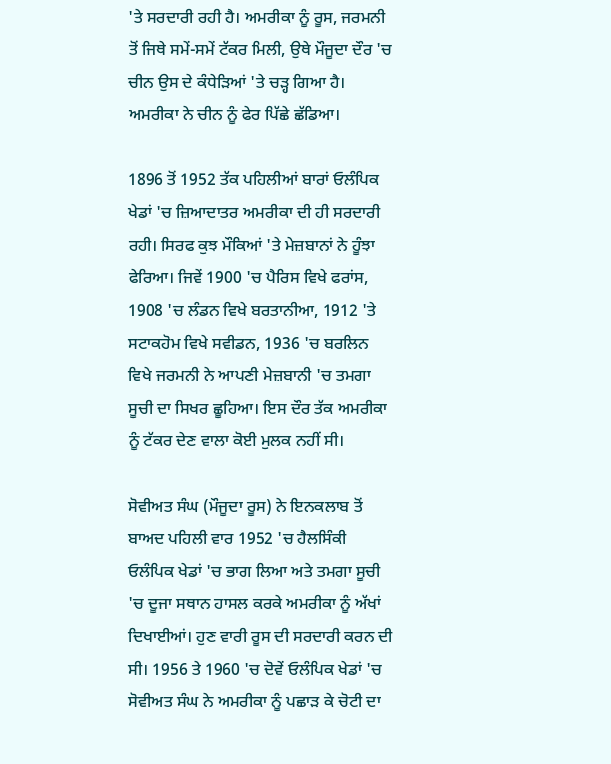'ਤੇ ਸਰਦਾਰੀ ਰਹੀ ਹੈ। ਅਮਰੀਕਾ ਨੂੰ ਰੂਸ, ਜਰਮਨੀ ਤੋਂ ਜਿਥੇ ਸਮੇਂ-ਸਮੇਂ ਟੱਕਰ ਮਿਲੀ, ਉਥੇ ਮੌਜੂਦਾ ਦੌਰ 'ਚ ਚੀਨ ਉਸ ਦੇ ਕੰਧੇੜਿਆਂ 'ਤੇ ਚੜ੍ਹ ਗਿਆ ਹੈ। ਅਮਰੀਕਾ ਨੇ ਚੀਨ ਨੂੰ ਫੇਰ ਪਿੱਛੇ ਛੱਡਿਆ।

1896 ਤੋਂ 1952 ਤੱਕ ਪਹਿਲੀਆਂ ਬਾਰਾਂ ਓਲੰਪਿਕ ਖੇਡਾਂ 'ਚ ਜ਼ਿਆਦਾਤਰ ਅਮਰੀਕਾ ਦੀ ਹੀ ਸਰਦਾਰੀ ਰਹੀ। ਸਿਰਫ ਕੁਝ ਮੌਕਿਆਂ 'ਤੇ ਮੇਜ਼ਬਾਨਾਂ ਨੇ ਹੂੰਝਾ ਫੇਰਿਆ। ਜਿਵੇਂ 1900 'ਚ ਪੈਰਿਸ ਵਿਖੇ ਫਰਾਂਸ, 1908 'ਚ ਲੰਡਨ ਵਿਖੇ ਬਰਤਾਨੀਆ, 1912 'ਤੇ ਸਟਾਕਹੋਮ ਵਿਖੇ ਸਵੀਡਨ, 1936 'ਚ ਬਰਲਿਨ ਵਿਖੇ ਜਰਮਨੀ ਨੇ ਆਪਣੀ ਮੇਜ਼ਬਾਨੀ 'ਚ ਤਮਗਾ ਸੂਚੀ ਦਾ ਸਿਖਰ ਛੂਹਿਆ। ਇਸ ਦੌਰ ਤੱਕ ਅਮਰੀਕਾ ਨੂੰ ਟੱਕਰ ਦੇਣ ਵਾਲਾ ਕੋਈ ਮੁਲਕ ਨਹੀਂ ਸੀ।

ਸੋਵੀਅਤ ਸੰਘ (ਮੌਜੂਦਾ ਰੂਸ) ਨੇ ਇਨਕਲਾਬ ਤੋਂ ਬਾਅਦ ਪਹਿਲੀ ਵਾਰ 1952 'ਚ ਹੈਲਸਿੰਕੀ ਓਲੰਪਿਕ ਖੇਡਾਂ 'ਚ ਭਾਗ ਲਿਆ ਅਤੇ ਤਮਗਾ ਸੂਚੀ 'ਚ ਦੂਜਾ ਸਥਾਨ ਹਾਸਲ ਕਰਕੇ ਅਮਰੀਕਾ ਨੂੰ ਅੱਖਾਂ ਦਿਖਾਈਆਂ। ਹੁਣ ਵਾਰੀ ਰੂਸ ਦੀ ਸਰਦਾਰੀ ਕਰਨ ਦੀ ਸੀ। 1956 ਤੇ 1960 'ਚ ਦੋਵੇਂ ਓਲੰਪਿਕ ਖੇਡਾਂ 'ਚ ਸੋਵੀਅਤ ਸੰਘ ਨੇ ਅਮਰੀਕਾ ਨੂੰ ਪਛਾੜ ਕੇ ਚੋਟੀ ਦਾ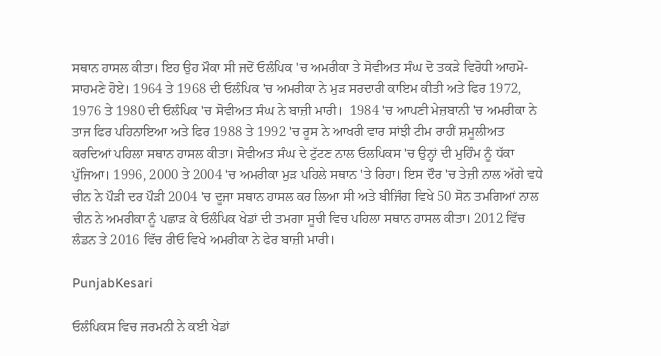ਸਥਾਨ ਹਾਸਲ ਕੀਤਾ। ਇਹ ਉਹ ਮੌਕਾ ਸੀ ਜਦੋਂ ਓਲੰਪਿਕ 'ਚ ਅਮਰੀਕਾ ਤੇ ਸੋਵੀਅਤ ਸੰਘ ਦੋ ਤਕੜੇ ਵਿਰੋਧੀ ਆਹਮੋ-ਸਾਹਮਣੇ ਹੋਏ। 1964 ਤੇ 1968 ਦੀ ਓਲੰਪਿਕ 'ਚ ਅਮਰੀਕਾ ਨੇ ਮੁੜ ਸਰਦਾਰੀ ਕਾਇਮ ਕੀਤੀ ਅਤੇ ਫਿਰ 1972, 1976 ਤੇ 1980 ਦੀ ਓਲੰਪਿਕ 'ਚ ਸੋਵੀਅਤ ਸੰਘ ਨੇ ਬਾਜ਼ੀ ਮਾਰੀ।  1984 'ਚ ਆਪਣੀ ਮੇਜ਼ਬਾਨੀ 'ਚ ਅਮਰੀਕਾ ਨੇ ਤਾਜ ਫਿਰ ਪਹਿਨਾਇਆ ਅਤੇ ਫਿਰ 1988 ਤੇ 1992 'ਚ ਰੂਸ ਨੇ ਆਖਰੀ ਵਾਰ ਸਾਂਝੀ ਟੀਮ ਰਾਹੀਂ ਸ਼ਮੂਲੀਅਤ ਕਰਦਿਆਂ ਪਹਿਲਾ ਸਥਾਨ ਹਾਸਲ ਕੀਤਾ। ਸੋਵੀਅਤ ਸੰਘ ਦੇ ਟੁੱਟਣ ਨਾਲ ਓਲਪਿਕਸ 'ਚ ਉਨ੍ਹਾਂ ਦੀ ਮੁਹਿੰਮ ਨੂੰ ਧੱਕਾ ਪੁੱਜਿਆ। 1996, 2000 ਤੇ 2004 'ਚ ਅਮਰੀਕਾ ਮੁੜ ਪਹਿਲੇ ਸਥਾਨ 'ਤੇ ਰਿਹਾ। ਇਸ ਦੌਰ 'ਚ ਤੇਜ਼ੀ ਨਾਲ ਅੱਗੇ ਵਧੇ ਚੀਨ ਨੇ ਪੌੜੀ ਦਰ ਪੌੜੀ 2004 'ਚ ਦੂਜਾ ਸਥਾਨ ਹਾਸਲ ਕਰ ਲਿਆ ਸੀ ਅਤੇ ਬੀਜਿੰਗ ਵਿਖੇ 50 ਸੋਨ ਤਮਗਿਆਂ ਨਾਲ ਚੀਨ ਨੇ ਅਮਰੀਕਾ ਨੂੰ ਪਛਾੜ ਕੇ ਓਲੰਪਿਕ ਖੇਡਾਂ ਦੀ ਤਮਗਾ ਸੂਚੀ ਵਿਚ ਪਹਿਲਾ ਸਥਾਨ ਹਾਸਲ ਕੀਤਾ। 2012 ਵਿੱਚ ਲੰਡਨ ਤੇ 2016 ਵਿੱਚ ਰੀਓ ਵਿਖੇ ਅਮਰੀਕਾ ਨੇ ਫੇਰ ਬਾਜ਼ੀ ਮਾਰੀ।

PunjabKesari

ਓਲੰਪਿਕਸ ਵਿਚ ਜਰਮਨੀ ਨੇ ਕਈ ਖੇਡਾਂ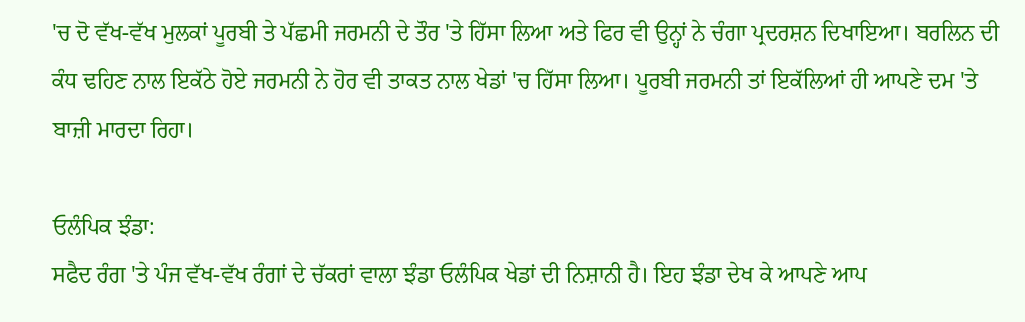'ਚ ਦੋ ਵੱਖ-ਵੱਖ ਮੁਲਕਾਂ ਪੂਰਬੀ ਤੇ ਪੱਛਮੀ ਜਰਮਨੀ ਦੇ ਤੌਰ 'ਤੇ ਹਿੱਸਾ ਲਿਆ ਅਤੇ ਫਿਰ ਵੀ ਉਨ੍ਹਾਂ ਨੇ ਚੰਗਾ ਪ੍ਰਦਰਸ਼ਨ ਦਿਖਾਇਆ। ਬਰਲਿਨ ਦੀ ਕੰਧ ਢਹਿਣ ਨਾਲ ਇਕੱਠੇ ਹੋਏ ਜਰਮਨੀ ਨੇ ਹੋਰ ਵੀ ਤਾਕਤ ਨਾਲ ਖੇਡਾਂ 'ਚ ਹਿੱਸਾ ਲਿਆ। ਪੂਰਬੀ ਜਰਮਨੀ ਤਾਂ ਇਕੱਲਿਆਂ ਹੀ ਆਪਣੇ ਦਮ 'ਤੇ ਬਾਜ਼ੀ ਮਾਰਦਾ ਰਿਹਾ।

ਓਲੰਪਿਕ ਝੰਡਾ:
ਸਫੈਦ ਰੰਗ 'ਤੇ ਪੰਜ ਵੱਖ-ਵੱਖ ਰੰਗਾਂ ਦੇ ਚੱਕਰਾਂ ਵਾਲਾ ਝੰਡਾ ਓਲੰਪਿਕ ਖੇਡਾਂ ਦੀ ਨਿਸ਼ਾਨੀ ਹੈ। ਇਹ ਝੰਡਾ ਦੇਖ ਕੇ ਆਪਣੇ ਆਪ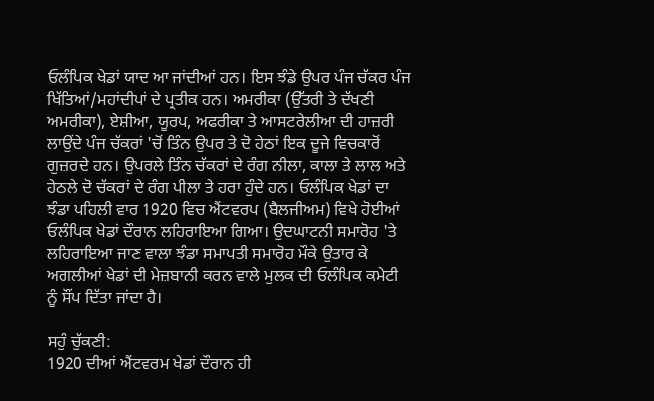ਓਲੰਪਿਕ ਖੇਡਾਂ ਯਾਦ ਆ ਜਾਂਦੀਆਂ ਹਨ। ਇਸ ਝੰਡੇ ਉਪਰ ਪੰਜ ਚੱਕਰ ਪੰਜ ਖਿੱਤਿਆਂ/ਮਹਾਂਦੀਪਾਂ ਦੇ ਪ੍ਰਤੀਕ ਹਨ। ਅਮਰੀਕਾ (ਉੱਤਰੀ ਤੇ ਦੱਖਣੀ ਅਮਰੀਕਾ), ਏਸ਼ੀਆ, ਯੂਰਪ, ਅਫਰੀਕਾ ਤੇ ਆਸਟਰੇਲੀਆ ਦੀ ਹਾਜ਼ਰੀ ਲਾਉਂਦੇ ਪੰਜ ਚੱਕਰਾਂ 'ਚੋਂ ਤਿੰਨ ਉਪਰ ਤੇ ਦੋ ਹੇਠਾਂ ਇਕ ਦੂਜੇ ਵਿਚਕਾਰੋਂ ਗੁਜ਼ਰਦੇ ਹਨ। ਉਪਰਲੇ ਤਿੰਨ ਚੱਕਰਾਂ ਦੇ ਰੰਗ ਨੀਲਾ, ਕਾਲਾ ਤੇ ਲਾਲ ਅਤੇ ਹੇਠਲੇ ਦੋ ਚੱਕਰਾਂ ਦੇ ਰੰਗ ਪੀਲਾ ਤੇ ਹਰਾ ਹੁੰਦੇ ਹਨ। ਓਲੰਪਿਕ ਖੇਡਾਂ ਦਾ ਝੰਡਾ ਪਹਿਲੀ ਵਾਰ 1920 ਵਿਚ ਐਂਟਵਰਪ (ਬੈਲਜੀਅਮ) ਵਿਖੇ ਹੋਈਆਂ ਓਲੰਪਿਕ ਖੇਡਾਂ ਦੌਰਾਨ ਲਹਿਰਾਇਆ ਗਿਆ। ਉਦਘਾਟਨੀ ਸਮਾਰੋਹ 'ਤੇ ਲਹਿਰਾਇਆ ਜਾਣ ਵਾਲਾ ਝੰਡਾ ਸਮਾਪਤੀ ਸਮਾਰੋਹ ਮੌਕੇ ਉਤਾਰ ਕੇ ਅਗਲੀਆਂ ਖੇਡਾਂ ਦੀ ਮੇਜ਼ਬਾਨੀ ਕਰਨ ਵਾਲੇ ਮੁਲਕ ਦੀ ਓਲੰਪਿਕ ਕਮੇਟੀ ਨੂੰ ਸੌਂਪ ਦਿੱਤਾ ਜਾਂਦਾ ਹੈ।

ਸਹੁੰ ਚੁੱਕਣੀ:
1920 ਦੀਆਂ ਐਂਟਵਰਮ ਖੇਡਾਂ ਦੌਰਾਨ ਹੀ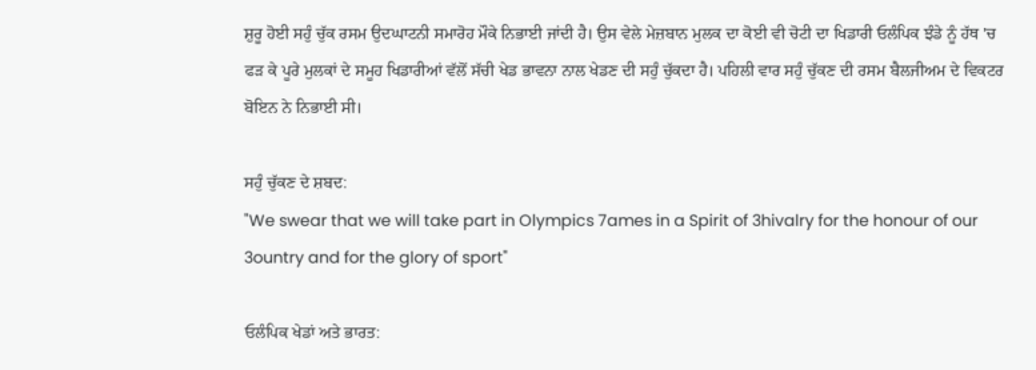ਸ਼ੁਰੂ ਹੋਈ ਸਹੁੰ ਚੁੱਕ ਰਸਮ ਉਦਘਾਟਨੀ ਸਮਾਰੋਹ ਮੌਕੇ ਨਿਭਾਈ ਜਾਂਦੀ ਹੈ। ਉਸ ਵੇਲੇ ਮੇਜ਼ਬਾਨ ਮੁਲਕ ਦਾ ਕੋਈ ਵੀ ਚੋਟੀ ਦਾ ਖਿਡਾਰੀ ਓਲੰਪਿਕ ਝੰਡੇ ਨੂੰ ਹੱਥ 'ਚ ਫੜ ਕੇ ਪੂਰੇ ਮੁਲਕਾਂ ਦੇ ਸਮੂਹ ਖਿਡਾਰੀਆਂ ਵੱਲੋਂ ਸੱਚੀ ਖੇਡ ਭਾਵਨਾ ਨਾਲ ਖੇਡਣ ਦੀ ਸਹੁੰ ਚੁੱਕਦਾ ਹੈ। ਪਹਿਲੀ ਵਾਰ ਸਹੁੰ ਚੁੱਕਣ ਦੀ ਰਸਮ ਬੈਲਜੀਅਮ ਦੇ ਵਿਕਟਰ ਬੋਇਨ ਨੇ ਨਿਭਾਈ ਸੀ।

ਸਹੁੰ ਚੁੱਕਣ ਦੇ ਸ਼ਬਦ:
"We swear that we will take part in Olympics 7ames in a Spirit of 3hivalry for the honour of our 3ountry and for the glory of sport"

ਓਲੰਪਿਕ ਖੇਡਾਂ ਅਤੇ ਭਾਰਤ: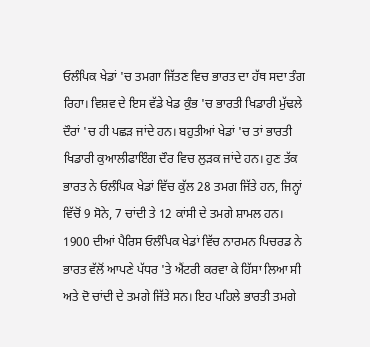ਓਲੰਪਿਕ ਖੇਡਾਂ 'ਚ ਤਮਗਾ ਜਿੱਤਣ ਵਿਚ ਭਾਰਤ ਦਾ ਹੱਥ ਸਦਾ ਤੰਗ ਰਿਹਾ। ਵਿਸ਼ਵ ਦੇ ਇਸ ਵੱਡੇ ਖੇਡ ਕੁੰਭ 'ਚ ਭਾਰਤੀ ਖਿਡਾਰੀ ਮੁੱਢਲੇ ਦੌਰਾਂ 'ਚ ਹੀ ਪਛੜ ਜਾਂਦੇ ਹਨ। ਬਹੁਤੀਆਂ ਖੇਡਾਂ 'ਚ ਤਾਂ ਭਾਰਤੀ ਖਿਡਾਰੀ ਕੁਆਲੀਫਾਇੰਗ ਦੌਰ ਵਿਚ ਲੁੜਕ ਜਾਂਦੇ ਹਨ। ਹੁਣ ਤੱਕ ਭਾਰਤ ਨੇ ਓਲੰਪਿਕ ਖੇਡਾਂ ਵਿੱਚ ਕੁੱਲ 28 ਤਮਗ ਜਿੱਤੇ ਹਨ, ਜਿਨ੍ਹਾਂ ਵਿੱਚੋਂ 9 ਸੋਨੇ, 7 ਚਾਂਦੀ ਤੇ 12 ਕਾਂਸੀ ਦੇ ਤਮਗੇ ਸ਼ਾਮਲ ਹਨ। 1900 ਦੀਆਂ ਪੈਰਿਸ ਓਲੰਪਿਕ ਖੇਡਾਂ ਵਿੱਚ ਨਾਰਮਨ ਪਿਚਰਡ ਨੇ ਭਾਰਤ ਵੱਲੋਂ ਆਪਣੇ ਪੱਧਰ 'ਤੇ ਐਂਟਰੀ ਕਰਵਾ ਕੇ ਹਿੱਸਾ ਲਿਆ ਸੀ ਅਤੇ ਦੋ ਚਾਂਦੀ ਦੇ ਤਮਗੇ ਜਿੱਤੇ ਸਨ। ਇਹ ਪਹਿਲੇ ਭਾਰਤੀ ਤਮਗੇ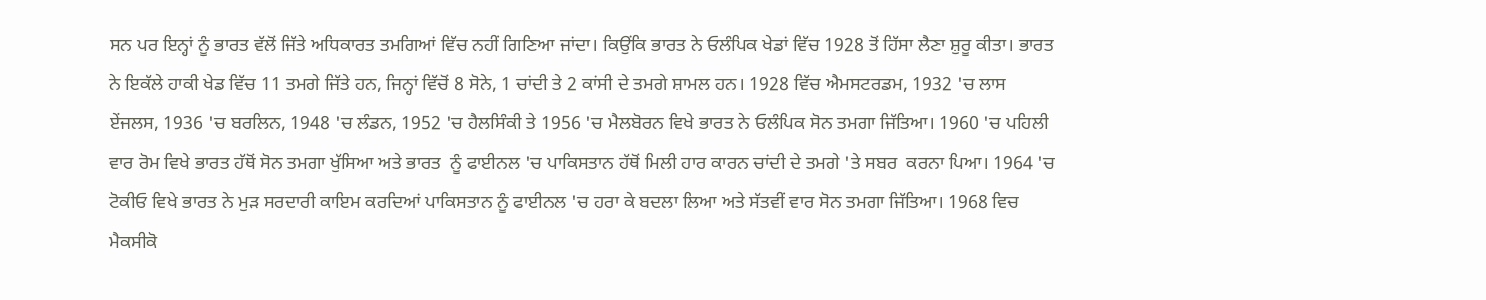ਸਨ ਪਰ ਇਨ੍ਹਾਂ ਨੂੰ ਭਾਰਤ ਵੱਲੋਂ ਜਿੱਤੇ ਅਧਿਕਾਰਤ ਤਮਗਿਆਂ ਵਿੱਚ ਨਹੀਂ ਗਿਣਿਆ ਜਾਂਦਾ। ਕਿਉਂਕਿ ਭਾਰਤ ਨੇ ਓਲੰਪਿਕ ਖੇਡਾਂ ਵਿੱਚ 1928 ਤੋਂ ਹਿੱਸਾ ਲੈਣਾ ਸ਼ੁਰੂ ਕੀਤਾ। ਭਾਰਤ ਨੇ ਇਕੱਲੇ ਹਾਕੀ ਖੇਡ ਵਿੱਚ 11 ਤਮਗੇ ਜਿੱਤੇ ਹਨ, ਜਿਨ੍ਹਾਂ ਵਿੱਚੋਂ 8 ਸੋਨੇ, 1 ਚਾਂਦੀ ਤੇ 2 ਕਾਂਸੀ ਦੇ ਤਮਗੇ ਸ਼ਾਮਲ ਹਨ। 1928 ਵਿੱਚ ਐਮਸਟਰਡਮ, 1932 'ਚ ਲਾਸ ਏਂਜਲਸ, 1936 'ਚ ਬਰਲਿਨ, 1948 'ਚ ਲੰਡਨ, 1952 'ਚ ਹੈਲਸਿੰਕੀ ਤੇ 1956 'ਚ ਮੈਲਬੋਰਨ ਵਿਖੇ ਭਾਰਤ ਨੇ ਓਲੰਪਿਕ ਸੋਨ ਤਮਗਾ ਜਿੱਤਿਆ। 1960 'ਚ ਪਹਿਲੀ ਵਾਰ ਰੋਮ ਵਿਖੇ ਭਾਰਤ ਹੱਥੋਂ ਸੋਨ ਤਮਗਾ ਖੁੱਸਿਆ ਅਤੇ ਭਾਰਤ  ਨੂੰ ਫਾਈਨਲ 'ਚ ਪਾਕਿਸਤਾਨ ਹੱਥੋਂ ਮਿਲੀ ਹਾਰ ਕਾਰਨ ਚਾਂਦੀ ਦੇ ਤਮਗੇ 'ਤੇ ਸਬਰ  ਕਰਨਾ ਪਿਆ। 1964 'ਚ ਟੋਕੀਓ ਵਿਖੇ ਭਾਰਤ ਨੇ ਮੁੜ ਸਰਦਾਰੀ ਕਾਇਮ ਕਰਦਿਆਂ ਪਾਕਿਸਤਾਨ ਨੂੰ ਫਾਈਨਲ 'ਚ ਹਰਾ ਕੇ ਬਦਲਾ ਲਿਆ ਅਤੇ ਸੱਤਵੀਂ ਵਾਰ ਸੋਨ ਤਮਗਾ ਜਿੱਤਿਆ। 1968 ਵਿਚ ਮੈਕਸੀਕੋ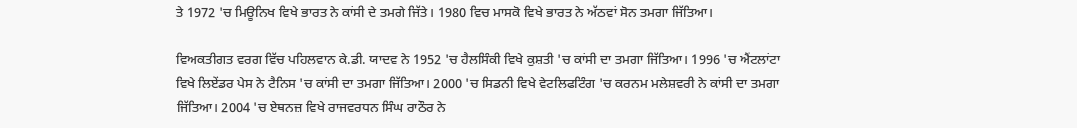ਤੇ 1972 'ਚ ਮਿਊਨਿਖ ਵਿਖੇ ਭਾਰਤ ਨੇ ਕਾਂਸੀ ਦੇ ਤਮਗੇ ਜਿੱਤੇ। 1980 ਵਿਚ ਮਾਸਕੋ ਵਿਖੇ ਭਾਰਤ ਨੇ ਅੱਠਵਾਂ ਸੋਨ ਤਮਗਾ ਜਿੱਤਿਆ।

ਵਿਅਕਤੀਗਤ ਵਰਗ ਵਿੱਚ ਪਹਿਲਵਾਨ ਕੇ.ਡੀ. ਯਾਦਵ ਨੇ 1952 'ਚ ਹੈਲਸਿੰਕੀ ਵਿਖੇ ਕੁਸ਼ਤੀ 'ਚ ਕਾਂਸੀ ਦਾ ਤਮਗਾ ਜਿੱਤਿਆ। 1996 'ਚ ਐਂਟਲਾਂਟਾ ਵਿਖੇ ਲਿਏਂਡਰ ਪੇਸ ਨੇ ਟੈਨਿਸ 'ਚ ਕਾਂਸੀ ਦਾ ਤਮਗਾ ਜਿੱਤਿਆ। 2000 'ਚ ਸਿਡਨੀ ਵਿਖੇ ਵੇਟਲਿਫਟਿੰਗ 'ਚ ਕਰਨਮ ਮਲੇਸ਼ਵਰੀ ਨੇ ਕਾਂਸੀ ਦਾ ਤਮਗਾ ਜਿੱਤਿਆ। 2004 'ਚ ਏਥਨਜ਼ ਵਿਖੇ ਰਾਜਵਰਧਨ ਸਿੰਘ ਰਾਠੌਰ ਨੇ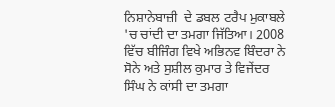ਨਿਸ਼ਾਨੇਬਾਜ਼ੀ  ਦੇ ਡਬਲ ਟਰੈਪ ਮੁਕਾਬਲੇ 'ਚ ਚਾਂਦੀ ਦਾ ਤਮਗਾ ਜਿੱਤਿਆ। 2008 ਵਿੱਚ ਬੀਜਿੰਗ ਵਿਖੇ ਅਭਿਨਵ ਬਿੰਦਰਾ ਨੇ ਸੋਨੇ ਅਤੇ ਸੁਸ਼ੀਲ ਕੁਮਾਰ ਤੇ ਵਿਜੇਂਦਰ ਸਿੰਘ ਨੇ ਕਾਂਸੀ ਦਾ ਤਮਗਾ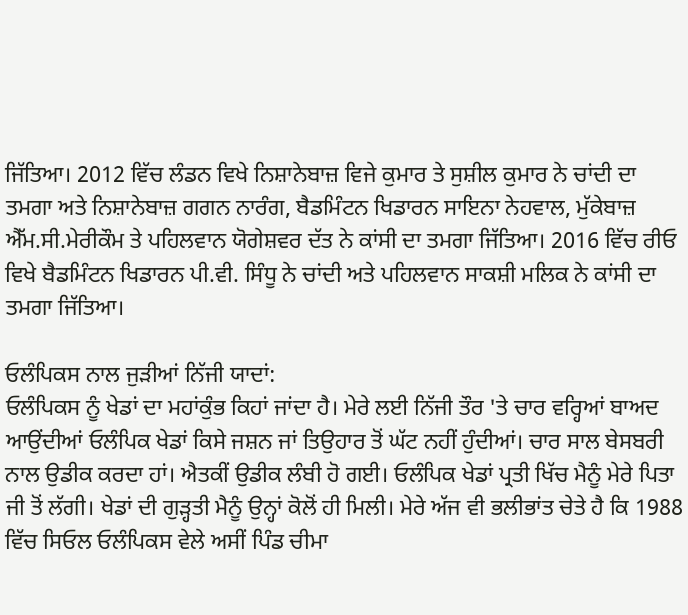ਜਿੱਤਿਆ। 2012 ਵਿੱਚ ਲੰਡਨ ਵਿਖੇ ਨਿਸ਼ਾਨੇਬਾਜ਼ ਵਿਜੇ ਕੁਮਾਰ ਤੇ ਸੁਸ਼ੀਲ ਕੁਮਾਰ ਨੇ ਚਾਂਦੀ ਦਾ ਤਮਗਾ ਅਤੇ ਨਿਸ਼ਾਨੇਬਾਜ਼ ਗਗਨ ਨਾਰੰਗ, ਬੈਡਮਿੰਟਨ ਖਿਡਾਰਨ ਸਾਇਨਾ ਨੇਹਵਾਲ, ਮੁੱਕੇਬਾਜ਼ ਐੱਮ.ਸੀ.ਮੇਰੀਕੌਮ ਤੇ ਪਹਿਲਵਾਨ ਯੋਗੇਸ਼ਵਰ ਦੱਤ ਨੇ ਕਾਂਸੀ ਦਾ ਤਮਗਾ ਜਿੱਤਿਆ। 2016 ਵਿੱਚ ਰੀਓ ਵਿਖੇ ਬੈਡਮਿੰਟਨ ਖਿਡਾਰਨ ਪੀ.ਵੀ. ਸਿੰਧੂ ਨੇ ਚਾਂਦੀ ਅਤੇ ਪਹਿਲਵਾਨ ਸਾਕਸ਼ੀ ਮਲਿਕ ਨੇ ਕਾਂਸੀ ਦਾ ਤਮਗਾ ਜਿੱਤਿਆ।

ਓਲੰਪਿਕਸ ਨਾਲ ਜੁੜੀਆਂ ਨਿੱਜੀ ਯਾਦਾਂ:
ਓਲੰਪਿਕਸ ਨੂੰ ਖੇਡਾਂ ਦਾ ਮਹਾਂਕੁੰਭ ਕਿਹਾਂ ਜਾਂਦਾ ਹੈ। ਮੇਰੇ ਲਈ ਨਿੱਜੀ ਤੌਰ 'ਤੇ ਚਾਰ ਵਰ੍ਹਿਆਂ ਬਾਅਦ ਆਉਂਦੀਆਂ ਓਲੰਪਿਕ ਖੇਡਾਂ ਕਿਸੇ ਜਸ਼ਨ ਜਾਂ ਤਿਉਹਾਰ ਤੋਂ ਘੱਟ ਨਹੀਂ ਹੁੰਦੀਆਂ। ਚਾਰ ਸਾਲ ਬੇਸਬਰੀ ਨਾਲ ਉਡੀਕ ਕਰਦਾ ਹਾਂ। ਐਤਕੀਂ ਉਡੀਕ ਲੰਬੀ ਹੋ ਗਈ। ਓਲੰਪਿਕ ਖੇਡਾਂ ਪ੍ਰਤੀ ਖਿੱਚ ਮੈਨੂੰ ਮੇਰੇ ਪਿਤਾ ਜੀ ਤੋਂ ਲੱਗੀ। ਖੇਡਾਂ ਦੀ ਗੁੜ੍ਹਤੀ ਮੈਨੂੰ ਉਨ੍ਹਾਂ ਕੋਲੋਂ ਹੀ ਮਿਲੀ। ਮੇਰੇ ਅੱਜ ਵੀ ਭਲੀਭਾਂਤ ਚੇਤੇ ਹੈ ਕਿ 1988 ਵਿੱਚ ਸਿਓਲ ਓਲੰਪਿਕਸ ਵੇਲੇ ਅਸੀਂ ਪਿੰਡ ਚੀਮਾ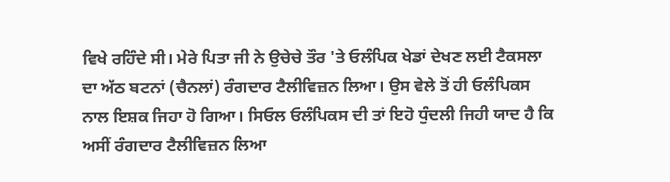ਵਿਖੇ ਰਹਿੰਦੇ ਸੀ। ਮੇਰੇ ਪਿਤਾ ਜੀ ਨੇ ਉਚੇਚੇ ਤੌਰ 'ਤੇ ਓਲੰਪਿਕ ਖੇਡਾਂ ਦੇਖਣ ਲਈ ਟੈਕਸਲਾ ਦਾ ਅੱਠ ਬਟਨਾਂ (ਚੈਨਲਾਂ) ਰੰਗਦਾਰ ਟੈਲੀਵਿਜ਼ਨ ਲਿਆ। ਉਸ ਵੇਲੇ ਤੋਂ ਹੀ ਓਲੰਪਿਕਸ ਨਾਲ ਇਸ਼ਕ ਜਿਹਾ ਹੋ ਗਿਆ। ਸਿਓਲ ਓਲੰਪਿਕਸ ਦੀ ਤਾਂ ਇਹੋ ਧੁੰਦਲੀ ਜਿਹੀ ਯਾਦ ਹੈ ਕਿ ਅਸੀਂ ਰੰਗਦਾਰ ਟੈਲੀਵਿਜ਼ਨ ਲਿਆ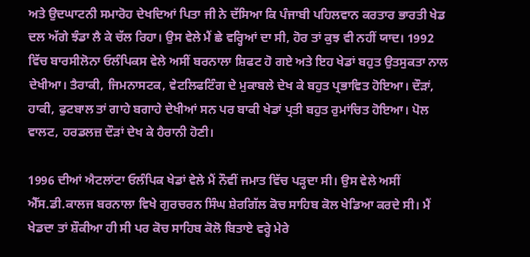ਅਤੇ ਉਦਘਾਟਨੀ ਸਮਾਰੋਹ ਦੇਖਦਿਆਂ ਪਿਤਾ ਜੀ ਨੇ ਦੱਸਿਆ ਕਿ ਪੰਜਾਬੀ ਪਹਿਲਵਾਨ ਕਰਤਾਰ ਭਾਰਤੀ ਖੇਡ ਦਲ ਅੱਗੇ ਝੰਡਾ ਲੈ ਕੇ ਚੱਲ ਰਿਹਾ। ਉਸ ਵੇਲੇ ਮੈਂ ਛੇ ਵਰ੍ਹਿਆਂ ਦਾ ਸੀ, ਹੋਰ ਤਾਂ ਕੁਝ ਵੀ ਨਹੀਂ ਯਾਦ। 1992 ਵਿੱਚ ਬਾਰਸੀਲੋਨਾ ਓਲੰਪਿਕਸ ਵੇਲੇ ਅਸੀਂ ਬਰਨਾਲਾ ਸ਼ਿਫਟ ਹੋ ਗਏ ਅਤੇ ਇਹ ਖੇਡਾਂ ਬਹੁਤ ਉਤਸੁਕਤਾ ਨਾਲ ਦੇਖੀਆ। ਤੈਰਾਕੀ, ਜਿਮਨਾਸਟਕ, ਵੇਟਲਿਫਟਿੰਗ ਦੇ ਮੁਕਾਬਲੇ ਦੇਖ ਕੇ ਬਹੁਤ ਪ੍ਰਭਾਵਿਤ ਹੋਇਆ। ਦੌੜਾਂ, ਹਾਕੀ, ਫੁਟਬਾਲ ਤਾਂ ਗਾਹੇ ਬਗਾਹੇ ਦੇਖੀਆਂ ਸਨ ਪਰ ਬਾਕੀ ਖੇਡਾਂ ਪ੍ਰਤੀ ਬਹੁਤ ਰੁਮਾਂਚਿਤ ਹੋਇਆ। ਪੋਲ ਵਾਲਟ, ਹਰਡਲਜ਼ ਦੌੜਾਂ ਦੇਖ ਕੇ ਹੈਰਾਨੀ ਹੋਣੀ।

1996 ਦੀਆਂ ਐਟਲਾਂਟਾ ਓਲੰਪਿਕ ਖੇਡਾਂ ਵੇਲੇ ਮੈਂ ਨੌਵੀਂ ਜਮਾਤ ਵਿੱਚ ਪੜ੍ਹਦਾ ਸੀ। ਉਸ ਵੇਲੇ ਅਸੀਂ ਐੱਸ.ਡੀ.ਕਾਲਜ ਬਰਨਾਲਾ ਵਿਖੇ ਗੁਰਚਰਨ ਸਿੰਘ ਸ਼ੇਰਗਿੱਲ ਕੋਚ ਸਾਹਿਬ ਕੋਲ ਖੇਡਿਆ ਕਰਦੇ ਸੀ। ਮੈਂ ਖੇਡਦਾ ਤਾਂ ਸ਼ੌਕੀਆ ਹੀ ਸੀ ਪਰ ਕੋਚ ਸਾਹਿਬ ਕੋਲੋ ਬਿਤਾਏ ਵਰ੍ਹੇ ਮੇਰੇ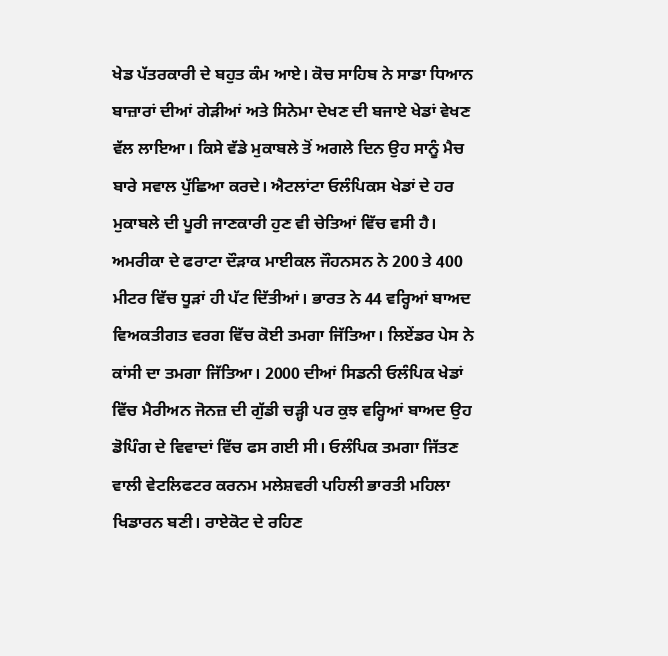ਖੇਡ ਪੱਤਰਕਾਰੀ ਦੇ ਬਹੁਤ ਕੰਮ ਆਏ। ਕੋਚ ਸਾਹਿਬ ਨੇ ਸਾਡਾ ਧਿਆਨ ਬਾਜ਼ਾਰਾਂ ਦੀਆਂ ਗੇੜੀਆਂ ਅਤੇ ਸਿਨੇਮਾ ਦੇਖਣ ਦੀ ਬਜਾਏ ਖੇਡਾਂ ਵੇਖਣ ਵੱਲ ਲਾਇਆ। ਕਿਸੇ ਵੱਡੇ ਮੁਕਾਬਲੇ ਤੋਂ ਅਗਲੇ ਦਿਨ ਉਹ ਸਾਨੂੰ ਮੈਚ ਬਾਰੇ ਸਵਾਲ ਪੁੱਛਿਆ ਕਰਦੇ। ਐਟਲਾਂਟਾ ਓਲੰਪਿਕਸ ਖੇਡਾਂ ਦੇ ਹਰ ਮੁਕਾਬਲੇ ਦੀ ਪੂਰੀ ਜਾਣਕਾਰੀ ਹੁਣ ਵੀ ਚੇਤਿਆਂ ਵਿੱਚ ਵਸੀ ਹੈ। ਅਮਰੀਕਾ ਦੇ ਫਰਾਟਾ ਦੌੜਾਕ ਮਾਈਕਲ ਜੌਹਨਸਨ ਨੇ 200 ਤੇ 400 ਮੀਟਰ ਵਿੱਚ ਧੂੜਾਂ ਹੀ ਪੱਟ ਦਿੱਤੀਆਂ। ਭਾਰਤ ਨੇ 44 ਵਰ੍ਹਿਆਂ ਬਾਅਦ ਵਿਅਕਤੀਗਤ ਵਰਗ ਵਿੱਚ ਕੋਈ ਤਮਗਾ ਜਿੱਤਿਆ। ਲਿਏਂਡਰ ਪੇਸ ਨੇ ਕਾਂਸੀ ਦਾ ਤਮਗਾ ਜਿੱਤਿਆ। 2000 ਦੀਆਂ ਸਿਡਨੀ ਓਲੰਪਿਕ ਖੇਡਾਂ ਵਿੱਚ ਮੈਰੀਅਨ ਜੋਨਜ਼ ਦੀ ਗੁੱਡੀ ਚੜ੍ਹੀ ਪਰ ਕੁਝ ਵਰ੍ਹਿਆਂ ਬਾਅਦ ਉਹ ਡੋਪਿੰਗ ਦੇ ਵਿਵਾਦਾਂ ਵਿੱਚ ਫਸ ਗਈ ਸੀ। ਓਲੰਪਿਕ ਤਮਗਾ ਜਿੱਤਣ ਵਾਲੀ ਵੇਟਲਿਫਟਰ ਕਰਨਮ ਮਲੇਸ਼ਵਰੀ ਪਹਿਲੀ ਭਾਰਤੀ ਮਹਿਲਾ ਖਿਡਾਰਨ ਬਣੀ। ਰਾਏਕੋਟ ਦੇ ਰਹਿਣ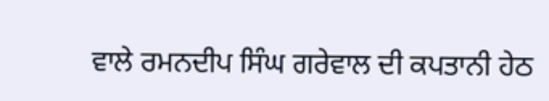ਵਾਲੇ ਰਮਨਦੀਪ ਸਿੰਘ ਗਰੇਵਾਲ ਦੀ ਕਪਤਾਨੀ ਹੇਠ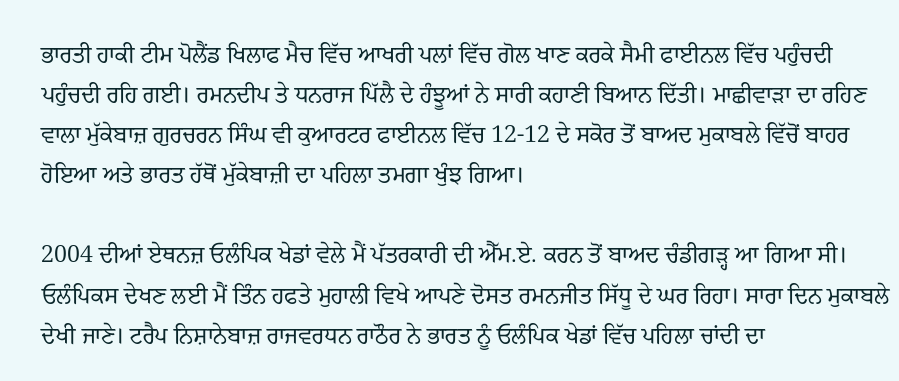ਭਾਰਤੀ ਹਾਕੀ ਟੀਮ ਪੋਲੈਂਡ ਖਿਲਾਫ ਮੈਚ ਵਿੱਚ ਆਖਰੀ ਪਲਾਂ ਵਿੱਚ ਗੋਲ ਖਾਣ ਕਰਕੇ ਸੈਮੀ ਫਾਈਨਲ ਵਿੱਚ ਪਹੁੰਚਦੀ ਪਹੁੰਚਦੀ ਰਹਿ ਗਈ। ਰਮਨਦੀਪ ਤੇ ਧਨਰਾਜ ਪਿੱਲੈ ਦੇ ਹੰਝੂਆਂ ਨੇ ਸਾਰੀ ਕਹਾਣੀ ਬਿਆਨ ਦਿੱਤੀ। ਮਾਛੀਵਾੜਾ ਦਾ ਰਹਿਣ ਵਾਲਾ ਮੁੱਕੇਬਾਜ਼ ਗੁਰਚਰਨ ਸਿੰਘ ਵੀ ਕੁਆਰਟਰ ਫਾਈਨਲ ਵਿੱਚ 12-12 ਦੇ ਸਕੋਰ ਤੋਂ ਬਾਅਦ ਮੁਕਾਬਲੇ ਵਿੱਚੋਂ ਬਾਹਰ ਹੋਇਆ ਅਤੇ ਭਾਰਤ ਹੱਥੋਂ ਮੁੱਕੇਬਾਜ਼ੀ ਦਾ ਪਹਿਲਾ ਤਮਗਾ ਖੁੰਝ ਗਿਆ।

2004 ਦੀਆਂ ਏਥਨਜ਼ ਓਲੰਪਿਕ ਖੇਡਾਂ ਵੇਲੇ ਮੈਂ ਪੱਤਰਕਾਰੀ ਦੀ ਐੱਮ.ਏ. ਕਰਨ ਤੋਂ ਬਾਅਦ ਚੰਡੀਗੜ੍ਹ ਆ ਗਿਆ ਸੀ। ਓਲੰਪਿਕਸ ਦੇਖਣ ਲਈ ਮੈਂ ਤਿੰਨ ਹਫਤੇ ਮੁਹਾਲੀ ਵਿਖੇ ਆਪਣੇ ਦੋਸਤ ਰਮਨਜੀਤ ਸਿੱਧੂ ਦੇ ਘਰ ਰਿਹਾ। ਸਾਰਾ ਦਿਨ ਮੁਕਾਬਲੇ ਦੇਖੀ ਜਾਣੇ। ਟਰੈਪ ਨਿਸ਼ਾਨੇਬਾਜ਼ ਰਾਜਵਰਧਨ ਰਾਠੌਰ ਨੇ ਭਾਰਤ ਨੂੰ ਓਲੰਪਿਕ ਖੇਡਾਂ ਵਿੱਚ ਪਹਿਲਾ ਚਾਂਦੀ ਦਾ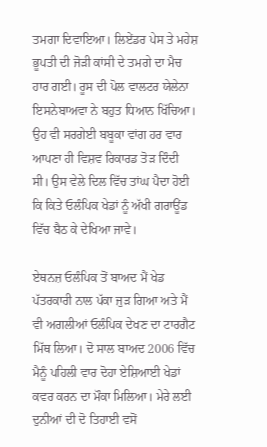ਤਮਗਾ ਦਿਵਾਇਆ। ਲਿਏਂਡਰ ਪੇਸ ਤੇ ਮਹੇਸ਼ ਭੂਪਤੀ ਦੀ ਜੋੜੀ ਕਾਂਸੀ ਦੇ ਤਮਗੇ ਦਾ ਮੈਚ ਹਾਰ ਗਈ। ਰੂਸ ਦੀ ਪੋਲ ਵਾਲਟਰ ਯੇਲੇਨਾ ਇਸਨੇਬਾਅਵਾ ਨੇ ਬਹੁਤ ਧਿਆਨ ਖਿੱਚਿਆ। ਉਹ ਵੀ ਸਰਗੇਈ ਬਬੂਕਾ ਵਾਂਗ ਹਰ ਵਾਰ ਆਪਣਾ ਹੀ ਵਿਸ਼ਵ ਰਿਕਾਰਡ ਤੋੜ ਦਿੰਦੀ ਸੀ। ਉਸ ਵੇਲੇ ਦਿਲ ਵਿੱਚ ਤਾਂਘ ਪੈਦਾ ਹੋਈ ਕਿ ਕਿਤੇ ਓਲੰਪਿਕ ਖੇਡਾਂ ਨੂੰ ਅੱਖੀ ਗਰਾਊਂਡ ਵਿੱਚ ਬੈਠ ਕੇ ਦੇਖਿਆ ਜਾਵੇ।

ਏਥਨਜ਼ ਓਲੰਪਿਕ ਤੋਂ ਬਾਅਦ ਮੈਂ ਖੇਡ ਪੱਤਰਕਾਰੀ ਨਾਲ ਪੱਕਾ ਜੁੜ ਗਿਆ ਅਤੇ ਮੈਂ ਵੀ ਅਗਲੀਆਂ ਓਲੰਪਿਕ ਦੇਖਣ ਦਾ ਟਾਰਗੈਟ ਮਿੱਥ ਲਿਆ। ਦੋ ਸਾਲ ਬਾਅਦ 2006 ਵਿੱਚ ਮੈਨੂੰ ਪਹਿਲੀ ਵਾਰ ਦੋਹਾ ਏਸ਼ਿਆਈ ਖੇਡਾਂ ਕਵਰ ਕਰਨ ਦਾ ਮੌਕਾ ਮਿਲਿਆ। ਮੇਰੇ ਲਈ ਦੁਨੀਆਂ ਦੀ ਦੋ ਤਿਹਾਈ ਵਸੋਂ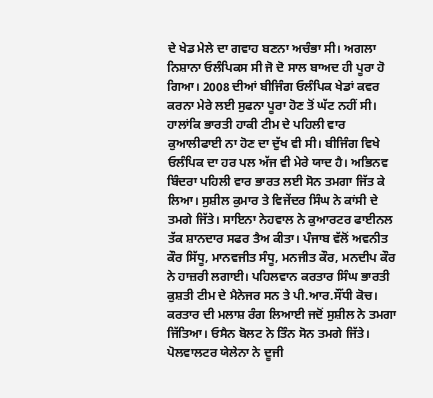ਦੇ ਖੇਡ ਮੇਲੇ ਦਾ ਗਵਾਹ ਬਣਨਾ ਅਚੰਭਾ ਸੀ। ਅਗਲਾ ਨਿਸ਼ਾਨਾ ਓਲੰਪਿਕਸ ਸੀ ਜੋ ਦੋ ਸਾਲ ਬਾਅਦ ਹੀ ਪੂਰਾ ਹੋ ਗਿਆ। 2008 ਦੀਆਂ ਬੀਜਿੰਗ ਓਲੰਪਿਕ ਖੇਡਾਂ ਕਵਰ ਕਰਨਾ ਮੇਰੇ ਲਈ ਸੁਫਨਾ ਪੂਰਾ ਹੋਣ ਤੋਂ ਘੱਟ ਨਹੀਂ ਸੀ। ਹਾਲਾਂਕਿ ਭਾਰਤੀ ਹਾਕੀ ਟੀਮ ਦੇ ਪਹਿਲੀ ਵਾਰ ਕੁਆਲੀਫਾਈ ਨਾ ਹੋਣ ਦਾ ਦੁੱਖ ਵੀ ਸੀ। ਬੀਜਿੰਗ ਵਿਖੇ ਓਲੰਪਿਕ ਦਾ ਹਰ ਪਲ ਅੱਜ ਵੀ ਮੇਰੇ ਯਾਦ ਹੈ। ਅਭਿਨਵ ਬਿੰਦਰਾ ਪਹਿਲੀ ਵਾਰ ਭਾਰਤ ਲਈ ਸੋਨ ਤਮਗਾ ਜਿੱਤ ਕੇ ਲਿਆ। ਸੁਸ਼ੀਲ ਕੁਮਾਰ ਤੇ ਵਿਜੇਂਦਰ ਸਿੰਘ ਨੇ ਕਾਂਸੀ ਦੇ ਤਮਗੇ ਜਿੱਤੇ। ਸਾਇਨਾ ਨੇਹਵਾਲ ਨੇ ਕੁਆਰਟਰ ਫਾਈਨਲ ਤੱਕ ਸ਼ਾਨਦਾਰ ਸਫਰ ਤੈਅ ਕੀਤਾ। ਪੰਜਾਬ ਵੱਲੋਂ ਅਵਨੀਤ ਕੌਰ ਸਿੱਧੂ, ਮਾਨਵਜੀਤ ਸੰਧੂ, ਮਨਜੀਤ ਕੌਰ, ਮਨਦੀਪ ਕੌਰ ਨੇ ਹਾਜ਼ਰੀ ਲਗਾਈ। ਪਹਿਲਵਾਨ ਕਰਤਾਰ ਸਿੰਘ ਭਾਰਤੀ ਕੁਸ਼ਤੀ ਟੀਮ ਦੇ ਮੈਨੇਜਰ ਸਨ ਤੇ ਪੀ.ਆਰ.ਸੌਂਧੀ ਕੋਚ। ਕਰਤਾਰ ਦੀ ਮਲਾਸ਼ ਰੰਗ ਲਿਆਈ ਜਦੋਂ ਸੁਸ਼ੀਲ ਨੇ ਤਮਗਾ ਜਿੱਤਿਆ। ਓਸੈਨ ਬੋਲਟ ਨੇ ਤਿੰਨ ਸੋਨ ਤਮਗੇ ਜਿੱਤੇ। ਪੋਲਵਾਲਟਰ ਯੇਲੇਨਾ ਨੇ ਦੂਜੀ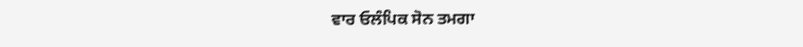ਵਾਰ ਓਲੰਪਿਕ ਸੋਨ ਤਮਗਾ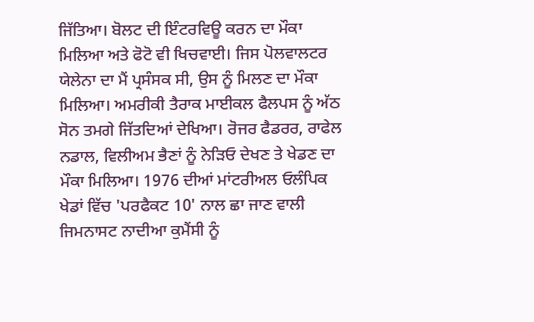ਜਿੱਤਿਆ। ਬੋਲਟ ਦੀ ਇੰਟਰਵਿਊ ਕਰਨ ਦਾ ਮੌਕਾ ਮਿਲਿਆ ਅਤੇ ਫੋਟੋ ਵੀ ਖਿਚਵਾਈ। ਜਿਸ ਪੋਲਵਾਲਟਰ ਯੇਲੇਨਾ ਦਾ ਮੈਂ ਪ੍ਰਸੰਸਕ ਸੀ, ਉਸ ਨੂੰ ਮਿਲਣ ਦਾ ਮੌਕਾ ਮਿਲਿਆ। ਅਮਰੀਕੀ ਤੈਰਾਕ ਮਾਈਕਲ ਫੈਲਪਸ ਨੂੰ ਅੱਠ ਸੋਨ ਤਮਗੇ ਜਿੱਤਦਿਆਂ ਦੇਖਿਆ। ਰੋਜਰ ਫੈਡਰਰ, ਰਾਫੇਲ ਨਡਾਲ, ਵਿਲੀਅਮ ਭੈਣਾਂ ਨੂੰ ਨੇੜਿਓ ਦੇਖਣ ਤੇ ਖੇਡਣ ਦਾ ਮੌਕਾ ਮਿਲਿਆ। 1976 ਦੀਆਂ ਮਾਂਟਰੀਅਲ ਓਲੰਪਿਕ ਖੇਡਾਂ ਵਿੱਚ 'ਪਰਫੈਕਟ 10' ਨਾਲ ਛਾ ਜਾਣ ਵਾਲੀ ਜਿਮਨਾਸਟ ਨਾਦੀਆ ਕੁਮੈਂਸੀ ਨੂੰ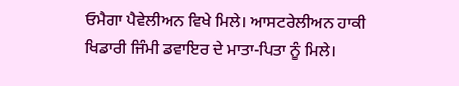ਓਮੈਗਾ ਪੈਵੇਲੀਅਨ ਵਿਖੇ ਮਿਲੇ। ਆਸਟਰੇਲੀਅਨ ਹਾਕੀ ਖਿਡਾਰੀ ਜਿੰਮੀ ਡਵਾਇਰ ਦੇ ਮਾਤਾ-ਪਿਤਾ ਨੂੰ ਮਿਲੇ।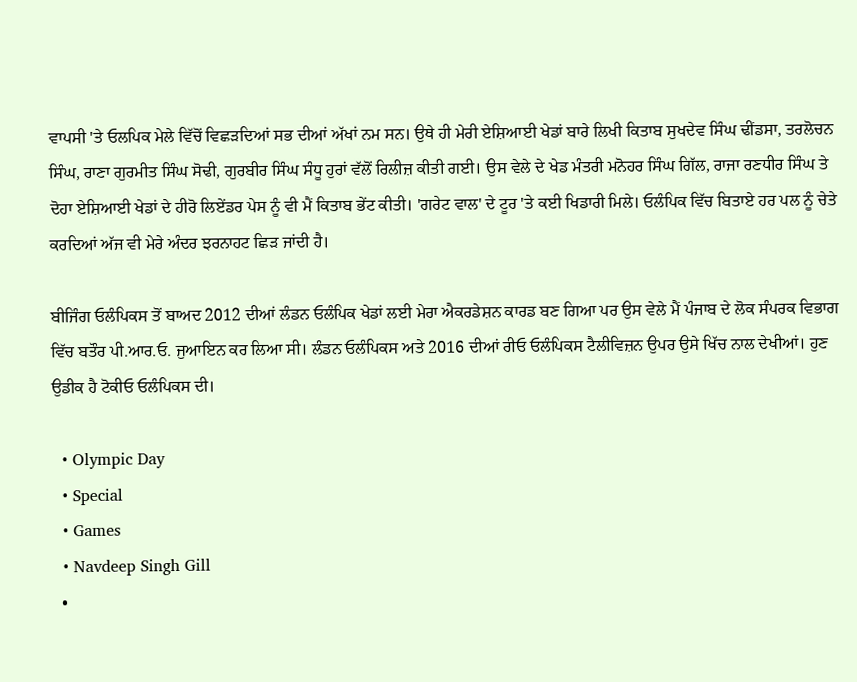ਵਾਪਸੀ 'ਤੇ ਓਲਪਿਕ ਮੇਲੇ ਵਿੱਚੋਂ ਵਿਛੜਦਿਆਂ ਸਭ ਦੀਆਂ ਅੱਖਾਂ ਨਮ ਸਨ। ਉਥੇ ਹੀ ਮੇਰੀ ਏਸ਼ਿਆਈ ਖੇਡਾਂ ਬਾਰੇ ਲਿਖੀ ਕਿਤਾਬ ਸੁਖਦੇਵ ਸਿੰਘ ਢੀਂਡਸਾ, ਤਰਲੋਚਨ ਸਿੰਘ, ਰਾਣਾ ਗੁਰਮੀਤ ਸਿੰਘ ਸੋਢੀ, ਗੁਰਬੀਰ ਸਿੰਘ ਸੰਧੂ ਹੁਰਾਂ ਵੱਲੋਂ ਰਿਲੀਜ਼ ਕੀਤੀ ਗਈ। ਉਸ ਵੇਲੇ ਦੇ ਖੇਡ ਮੰਤਰੀ ਮਨੋਹਰ ਸਿੰਘ ਗਿੱਲ, ਰਾਜਾ ਰਣਧੀਰ ਸਿੰਘ ਤੇ ਦੋਹਾ ਏਸ਼ਿਆਈ ਖੇਡਾਂ ਦੇ ਹੀਰੋ ਲਿਏਂਡਰ ਪੇਸ ਨੂੰ ਵੀ ਮੈਂ ਕਿਤਾਬ ਭੇਂਟ ਕੀਤੀ। 'ਗਰੇਟ ਵਾਲ' ਦੇ ਟੂਰ 'ਤੇ ਕਈ ਖਿਡਾਰੀ ਮਿਲੇ। ਓਲੰਪਿਕ ਵਿੱਚ ਬਿਤਾਏ ਹਰ ਪਲ ਨੂੰ ਚੇਤੇ ਕਰਦਿਆਂ ਅੱਜ ਵੀ ਮੇਰੇ ਅੰਦਰ ਝਰਨਾਹਟ ਛਿੜ ਜਾਂਦੀ ਹੈ।

ਬੀਜਿੰਗ ਓਲੰਪਿਕਸ ਤੋਂ ਬਾਅਦ 2012 ਦੀਆਂ ਲੰਡਨ ਓਲੰਪਿਕ ਖੇਡਾਂ ਲਈ ਮੇਰਾ ਐਕਰਡੇਸ਼ਨ ਕਾਰਡ ਬਣ ਗਿਆ ਪਰ ਉਸ ਵੇਲੇ ਮੈਂ ਪੰਜਾਬ ਦੇ ਲੋਕ ਸੰਪਰਕ ਵਿਭਾਗ ਵਿੱਚ ਬਤੌਰ ਪੀ.ਆਰ.ਓ. ਜੁਆਇਨ ਕਰ ਲਿਆ ਸੀ। ਲੰਡਨ ਓਲੰਪਿਕਸ ਅਤੇ 2016 ਦੀਆਂ ਰੀਓ ਓਲੰਪਿਕਸ ਟੈਲੀਵਿਜ਼ਨ ਉਪਰ ਉਸੇ ਖਿੱਚ ਨਾਲ ਦੇਖੀਆਂ। ਹੁਣ ਉਡੀਕ ਹੈ ਟੋਕੀਓ ਓਲੰਪਿਕਸ ਦੀ।

  • Olympic Day
  • Special
  • Games
  • Navdeep Singh Gill
  •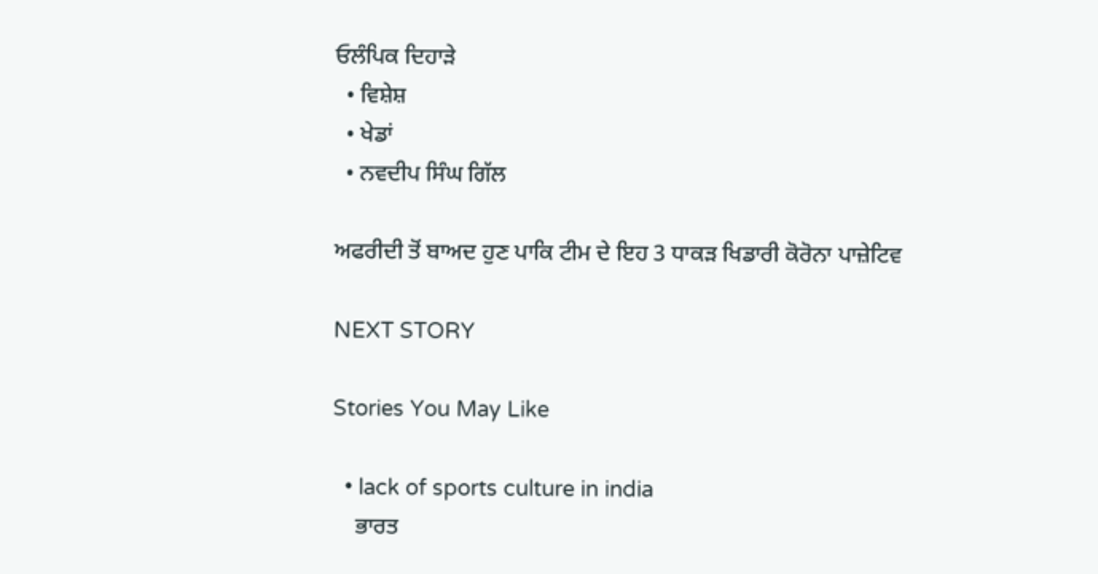ਓਲੰਪਿਕ ਦਿਹਾੜੇ
  • ਵਿਸ਼ੇਸ਼
  • ਖੇਡਾਂ
  • ਨਵਦੀਪ ਸਿੰਘ ਗਿੱਲ

ਅਫਰੀਦੀ ਤੋਂ ਬਾਅਦ ਹੁਣ ਪਾਕਿ ਟੀਮ ਦੇ ਇਹ 3 ਧਾਕੜ ਖਿਡਾਰੀ ਕੋਰੋਨਾ ਪਾਜ਼ੇਟਿਵ

NEXT STORY

Stories You May Like

  • lack of sports culture in india
    ਭਾਰਤ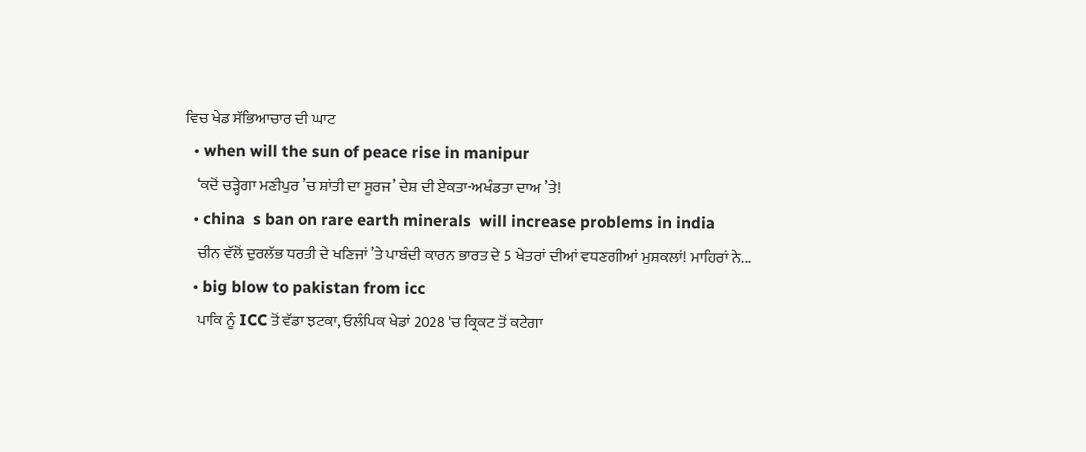ਵਿਚ ਖੇਡ ਸੱਭਿਆਚਾਰ ਦੀ ਘਾਟ
  • when will the sun of peace rise in manipur
    ‘ਕਦੋਂ ਚੜ੍ਹੇਗਾ ਮਣੀਪੁਰ ’ਚ ਸ਼ਾਂਤੀ ਦਾ ਸੂਰਜ’ ਦੇਸ਼ ਦੀ ਏਕਤਾ-ਅਖੰਡਤਾ ਦਾਅ ’ਤੇ!
  • china  s ban on rare earth minerals  will increase problems in india
    ਚੀਨ ਵੱਲੋਂ ਦੁਰਲੱਭ ਧਰਤੀ ਦੇ ਖਣਿਜਾਂ ’ਤੇ ਪਾਬੰਦੀ ਕਾਰਨ ਭਾਰਤ ਦੇ 5 ਖੇਤਰਾਂ ਦੀਆਂ ਵਧਣਗੀਆਂ ਮੁਸ਼ਕਲਾਂ! ਮਾਹਿਰਾਂ ਨੇ...
  • big blow to pakistan from icc
    ਪਾਕਿ ਨੂੰ ICC ਤੋਂ ਵੱਡਾ ਝਟਕਾ, ਓਲੰਪਿਕ ਖੇਡਾਂ 2028 'ਚ ਕ੍ਰਿਕਟ ਤੋਂ ਕਟੇਗਾ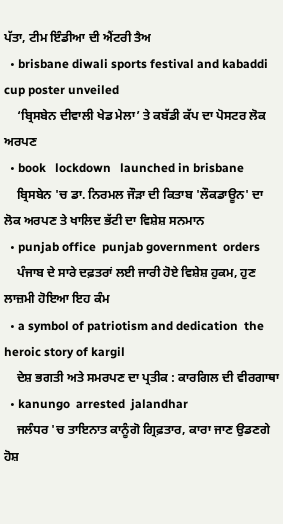ਪੱਤਾ, ਟੀਮ ਇੰਡੀਆ ਦੀ ਐਂਟਰੀ ਤੈਅ
  • brisbane diwali sports festival and kabaddi cup poster unveiled
    ‘ਬ੍ਰਿਸਬੇਨ ਦੀਵਾਲੀ ਖੇਡ ਮੇਲਾ’ ਤੇ ਕਬੱਡੀ ਕੱਪ ਦਾ ਪੋਸਟਰ ਲੋਕ ਅਰਪਣ
  • book   lockdown   launched in brisbane
    ਬ੍ਰਿਸਬੇਨ 'ਚ ਡਾ. ਨਿਰਮਲ ਜੌੜਾ ਦੀ ਕਿਤਾਬ 'ਲੌਕਡਾਊਨ' ਦਾ ਲੋਕ ਅਰਪਣ ਤੇ ਖਾਲਿਦ ਭੱਟੀ ਦਾ ਵਿਸ਼ੇਸ਼ ਸਨਮਾਨ
  • punjab office  punjab government  orders
    ਪੰਜਾਬ ਦੇ ਸਾਰੇ ਦਫ਼ਤਰਾਂ ਲਈ ਜਾਰੀ ਹੋਏ ਵਿਸ਼ੇਸ਼ ਹੁਕਮ, ਹੁਣ ਲਾਜ਼ਮੀ ਹੋਇਆ ਇਹ ਕੰਮ
  • a symbol of patriotism and dedication  the heroic story of kargil
    ਦੇਸ਼ ਭਗਤੀ ਅਤੇ ਸਮਰਪਣ ਦਾ ਪ੍ਰਤੀਕ : ਕਾਰਗਿਲ ਦੀ ਵੀਰਗਾਥਾ
  • kanungo  arrested  jalandhar
    ਜਲੰਧਰ 'ਚ ਤਾਇਨਾਤ ਕਾਨੂੰਗੋ ਗ੍ਰਿਫ਼ਤਾਰ, ਕਾਰਾ ਜਾਣ ਉਡਣਗੇ ਹੋਸ਼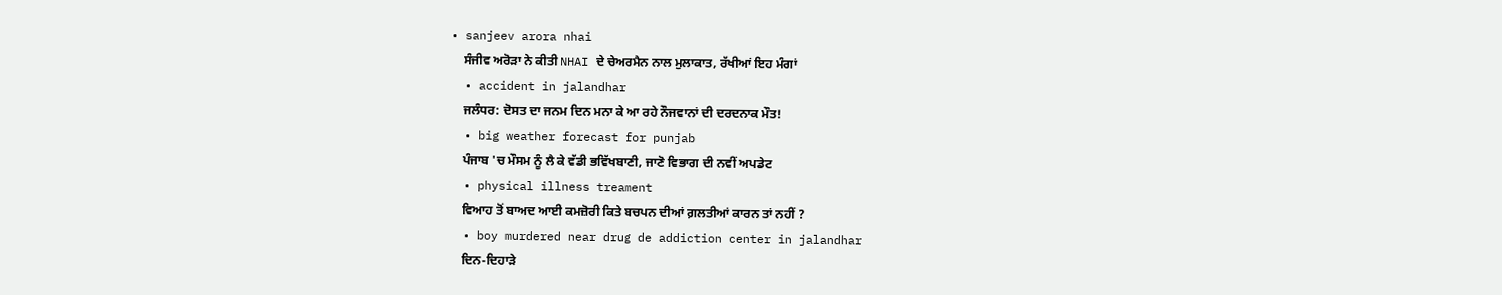• sanjeev arora nhai
    ਸੰਜੀਵ ਅਰੋੜਾ ਨੇ ਕੀਤੀ NHAI ਦੇ ਚੇਅਰਮੈਨ ਨਾਲ ਮੁਲਾਕਾਤ, ਰੱਖੀਆਂ ਇਹ ਮੰਗਾਂ
  • accident in jalandhar
    ਜਲੰਧਰ: ਦੋਸਤ ਦਾ ਜਨਮ ਦਿਨ ਮਨਾ ਕੇ ਆ ਰਹੇ ਨੌਜਵਾਨਾਂ ਦੀ ਦਰਦਨਾਕ ਮੌਤ!
  • big weather forecast for punjab
    ਪੰਜਾਬ 'ਚ ਮੌਸਮ ਨੂੰ ਲੈ ਕੇ ਵੱਡੀ ਭਵਿੱਖਬਾਣੀ, ਜਾਣੋ ਵਿਭਾਗ ਦੀ ਨਵੀਂ ਅਪਡੇਟ
  • physical illness treament
    ਵਿਆਹ ਤੋਂ ਬਾਅਦ ਆਈ ਕਮਜ਼ੋਰੀ ਕਿਤੇ ਬਚਪਨ ਦੀਆਂ ਗ਼ਲਤੀਆਂ ਕਾਰਨ ਤਾਂ ਨਹੀਂ ?
  • boy murdered near drug de addiction center in jalandhar
    ਦਿਨ-ਦਿਹਾੜੇ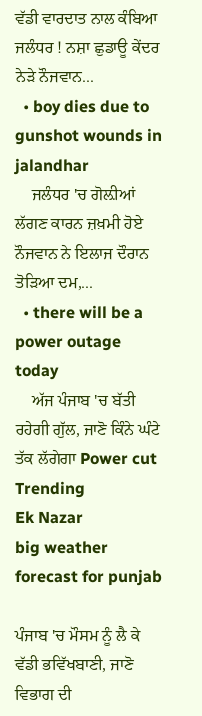ਵੱਡੀ ਵਾਰਦਾਤ ਨਾਲ ਕੰਬਿਆ ਜਲੰਧਰ ! ਨਸ਼ਾ ਛੁਡਾਊ ਕੇਂਦਰ ਨੇੜੇ ਨੌਜਵਾਨ...
  • boy dies due to gunshot wounds in jalandhar
    ਜਲੰਧਰ 'ਚ ਗੋਲ਼ੀਆਂ ਲੱਗਣ ਕਾਰਨ ਜ਼ਖ਼ਮੀ ਹੋਏ ਨੌਜਵਾਨ ਨੇ ਇਲਾਜ ਦੌਰਾਨ ਤੋੜਿਆ ਦਮ,...
  • there will be a power outage today
    ਅੱਜ ਪੰਜਾਬ 'ਚ ਬੱਤੀ ਰਹੇਗੀ ਗੁੱਲ, ਜਾਣੋ ਕਿੰਨੇ ਘੰਟੇ ਤੱਕ ਲੱਗੇਗਾ Power cut
Trending
Ek Nazar
big weather forecast for punjab

ਪੰਜਾਬ 'ਚ ਮੌਸਮ ਨੂੰ ਲੈ ਕੇ ਵੱਡੀ ਭਵਿੱਖਬਾਣੀ, ਜਾਣੋ ਵਿਭਾਗ ਦੀ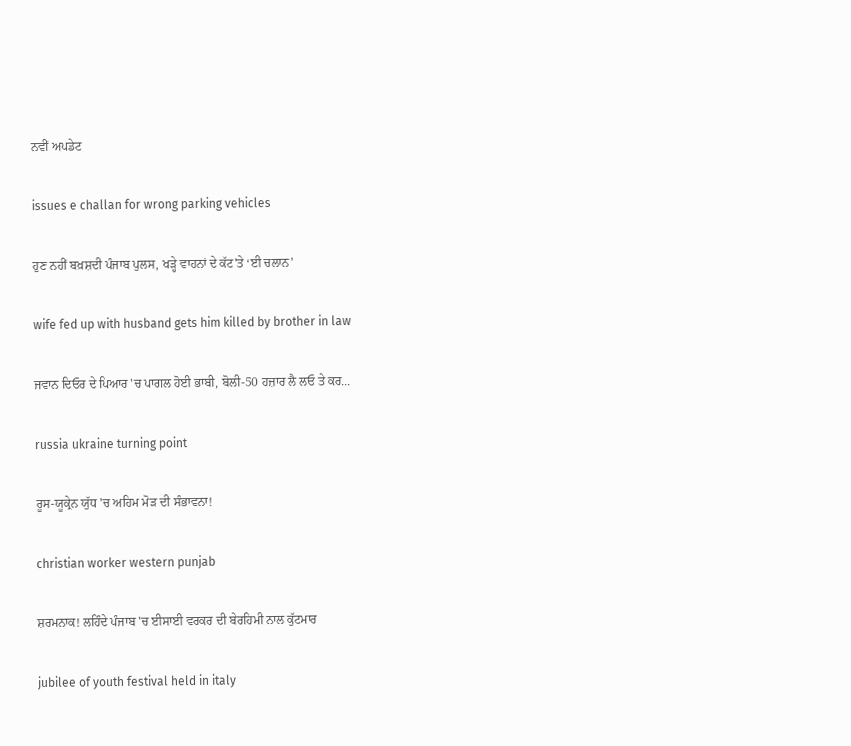ਨਵੀਂ ਅਪਡੇਟ

issues e challan for wrong parking vehicles

ਹੁਣ ਨਹੀਂ ਬਖ਼ਸ਼ਦੀ ਪੰਜਾਬ ਪੁਲਸ, ਖੜ੍ਹੇ ਵਾਹਨਾਂ ਦੇ ਕੱਟ'ਤੇ ‘ਈ ਚਲਾਨ’

wife fed up with husband gets him killed by brother in law

ਜਵਾਨ ਦਿਓਰ ਦੇ ਪਿਆਰ 'ਚ ਪਾਗਲ ਹੋਈ ਭਾਬੀ, ਬੋਲੀ-50 ਹਜ਼ਾਰ ਲੈ ਲਓ ਤੇ ਕਰ...

russia ukraine turning point

ਰੂਸ-ਯੂਕ੍ਰੇਨ ਯੁੱਧ 'ਚ ਅਹਿਮ ਮੋੜ ਦੀ ਸੰਭਾਵਨਾ!

christian worker western punjab

ਸ਼ਰਮਨਾਕ! ਲਹਿੰਦੇ ਪੰਜਾਬ 'ਚ ਈਸਾਈ ਵਰਕਰ ਦੀ ਬੇਰਹਿਮੀ ਨਾਲ ਕੁੱਟਮਾਰ

jubilee of youth festival held in italy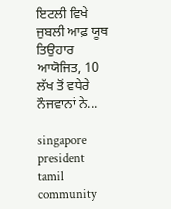ਇਟਲੀ ਵਿਖੇ ਜੁਬਲੀ ਆਫ਼ ਯੂਥ ਤਿਉਹਾਰ ਆਯੋਜਿਤ, 10 ਲੱਖ ਤੋਂ ਵਧੇਰੇ ਨੌਜਵਾਨਾਂ ਨੇ...

singapore president tamil community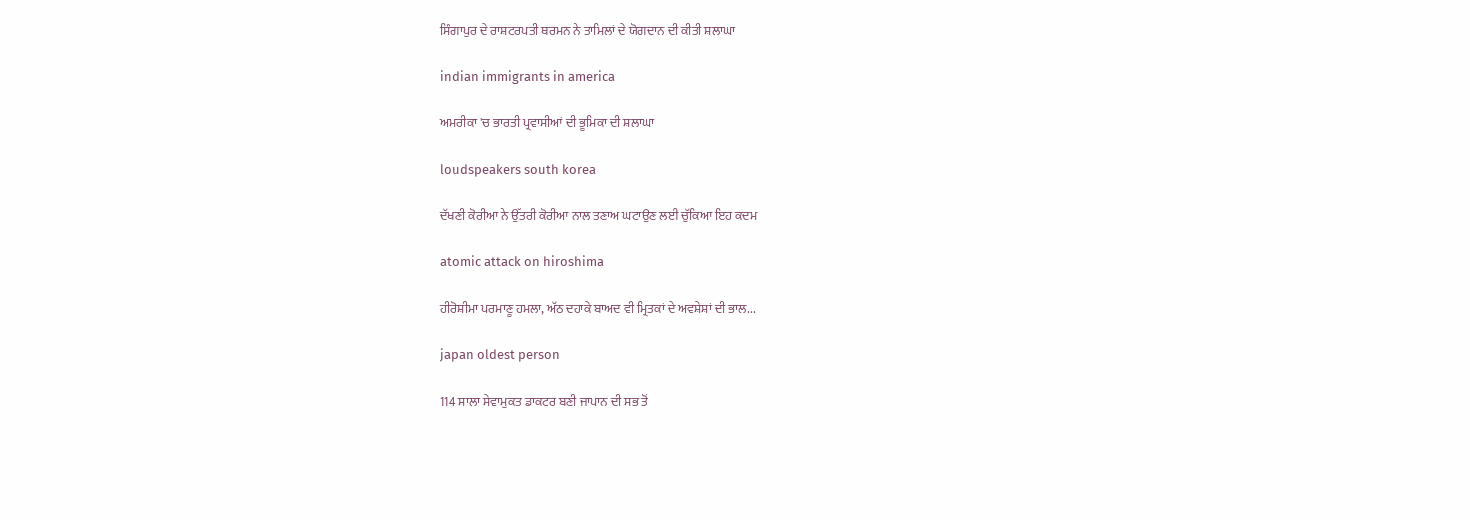ਸਿੰਗਾਪੁਰ ਦੇ ਰਾਸ਼ਟਰਪਤੀ ਥਰਮਨ ਨੇ ਤਾਮਿਲਾਂ ਦੇ ਯੋਗਦਾਨ ਦੀ ਕੀਤੀ ਸ਼ਲਾਘਾ

indian immigrants in america

ਅਮਰੀਕਾ 'ਚ ਭਾਰਤੀ ਪ੍ਰਵਾਸੀਆਂ ਦੀ ਭੂਮਿਕਾ ਦੀ ਸ਼ਲਾਘਾ

loudspeakers south korea

ਦੱਖਣੀ ਕੋਰੀਆ ਨੇ ਉੱਤਰੀ ਕੋਰੀਆ ਨਾਲ ਤਣਾਅ ਘਟਾਉਣ ਲਈ ਚੁੱਕਿਆ ਇਹ ਕਦਮ

atomic attack on hiroshima

ਹੀਰੋਸ਼ੀਮਾ ਪਰਮਾਣੂ ਹਮਲਾ, ਅੱਠ ਦਹਾਕੇ ਬਾਅਦ ਵੀ ਮ੍ਰਿਤਕਾਂ ਦੇ ਅਵਸ਼ੇਸ਼ਾਂ ਦੀ ਭਾਲ...

japan oldest person

114 ਸਾਲਾ ਸੇਵਾਮੁਕਤ ਡਾਕਟਰ ਬਣੀ ਜਾਪਾਨ ਦੀ ਸਭ ਤੋਂ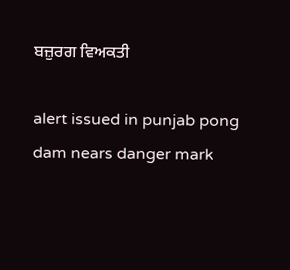ਬਜ਼ੁਰਗ ਵਿਅਕਤੀ

alert issued in punjab pong dam nears danger mark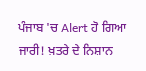ਪੰਜਾਬ 'ਚ Alert ਹੋ ਗਿਆ ਜਾਰੀ! ਖ਼ਤਰੇ ਦੇ ਨਿਸ਼ਾਨ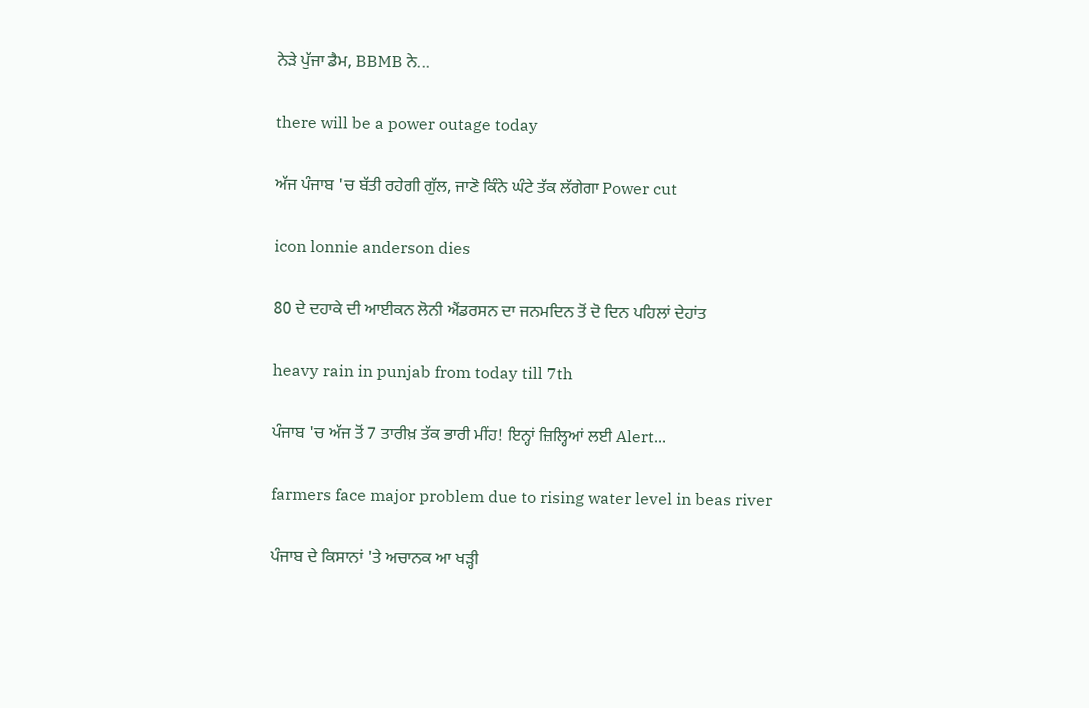ਨੇੜੇ ਪੁੱਜਾ ਡੈਮ, BBMB ਨੇ...

there will be a power outage today

ਅੱਜ ਪੰਜਾਬ 'ਚ ਬੱਤੀ ਰਹੇਗੀ ਗੁੱਲ, ਜਾਣੋ ਕਿੰਨੇ ਘੰਟੇ ਤੱਕ ਲੱਗੇਗਾ Power cut

icon lonnie anderson dies

80 ਦੇ ਦਹਾਕੇ ਦੀ ਆਈਕਨ ਲੋਨੀ ਐਂਡਰਸਨ ਦਾ ਜਨਮਦਿਨ ਤੋਂ ਦੋ ਦਿਨ ਪਹਿਲਾਂ ਦੇਹਾਂਤ

heavy rain in punjab from today till 7th

ਪੰਜਾਬ 'ਚ ਅੱਜ ਤੋਂ 7 ਤਾਰੀਖ਼ ਤੱਕ ਭਾਰੀ ਮੀਂਹ! ਇਨ੍ਹਾਂ ਜ਼ਿਲ੍ਹਿਆਂ ਲਈ Alert...

farmers face major problem due to rising water level in beas river

ਪੰਜਾਬ ਦੇ ਕਿਸਾਨਾਂ 'ਤੇ ਅਚਾਨਕ ਆ ਖੜ੍ਹੀ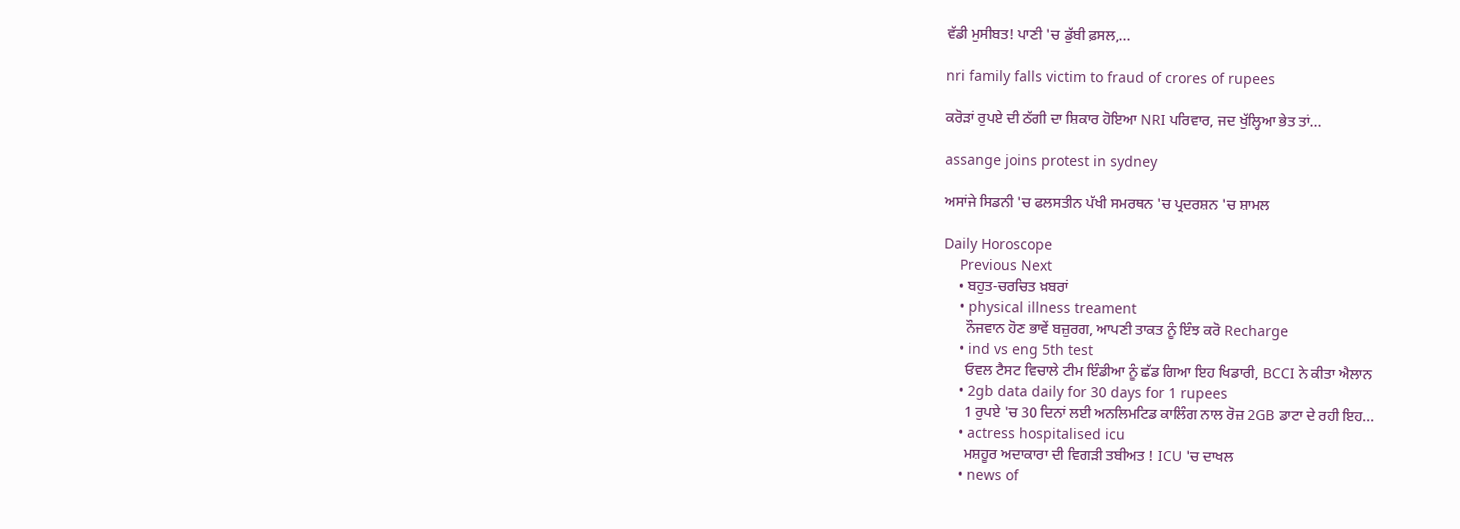ਵੱਡੀ ਮੁਸੀਬਤ! ਪਾਣੀ 'ਚ ਡੁੱਬੀ ਫ਼ਸਲ,...

nri family falls victim to fraud of crores of rupees

ਕਰੋੜਾਂ ਰੁਪਏ ਦੀ ਠੱਗੀ ਦਾ ਸ਼ਿਕਾਰ ਹੋਇਆ NRI ਪਰਿਵਾਰ, ਜਦ ਖੁੱਲ੍ਹਿਆ ਭੇਤ ਤਾਂ...

assange joins protest in sydney

ਅਸਾਂਜੇ ਸਿਡਨੀ 'ਚ ਫਲਸਤੀਨ ਪੱਖੀ ਸਮਰਥਨ 'ਚ ਪ੍ਰਦਰਸ਼ਨ 'ਚ ਸ਼ਾਮਲ

Daily Horoscope
    Previous Next
    • ਬਹੁਤ-ਚਰਚਿਤ ਖ਼ਬਰਾਂ
    • physical illness treament
      ਨੌਜਵਾਨ ਹੋਣ ਭਾਵੇਂ ਬਜ਼ੁਰਗ, ਆਪਣੀ ਤਾਕਤ ਨੂੰ ਇੰਝ ਕਰੋ Recharge
    • ind vs eng 5th test
      ਓਵਲ ਟੈਸਟ ਵਿਚਾਲੇ ਟੀਮ ਇੰਡੀਆ ਨੂੰ ਛੱਡ ਗਿਆ ਇਹ ਖਿਡਾਰੀ, BCCI ਨੇ ਕੀਤਾ ਐਲਾਨ
    • 2gb data daily for 30 days for 1 rupees
      1 ਰੁਪਏ 'ਚ 30 ਦਿਨਾਂ ਲਈ ਅਨਲਿਮਟਿਡ ਕਾਲਿੰਗ ਨਾਲ ਰੋਜ਼ 2GB ਡਾਟਾ ਦੇ ਰਹੀ ਇਹ...
    • actress hospitalised icu
      ਮਸ਼ਹੂਰ ਅਦਾਕਾਰਾ ਦੀ ਵਿਗੜੀ ਤਬੀਅਤ ! ICU 'ਚ ਦਾਖਲ
    • news of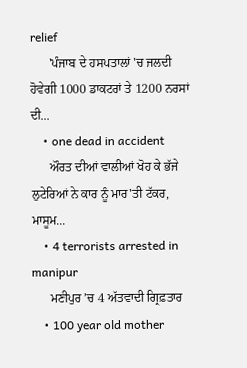relief
      'ਪੰਜਾਬ ਦੇ ਹਸਪਤਾਲਾਂ 'ਚ ਜਲਦੀ ਹੋਵੇਗੀ 1000 ਡਾਕਟਰਾਂ ਤੇ 1200 ਨਰਸਾਂ ਦੀ...
    • one dead in accident
      ਔਰਤ ਦੀਆਂ ਵਾਲੀਆਂ ਖੋਹ ਕੇ ਭੱਜੇ ਲੁਟੇਰਿਆਂ ਨੇ ਕਾਰ ਨੂੰ ਮਾਰ'ਤੀ ਟੱਕਰ, ਮਾਸੂਮ...
    • 4 terrorists arrested in manipur
      ਮਣੀਪੁਰ ’ਚ 4 ਅੱਤਵਾਦੀ ਗ੍ਰਿਫ਼ਤਾਰ
    • 100 year old mother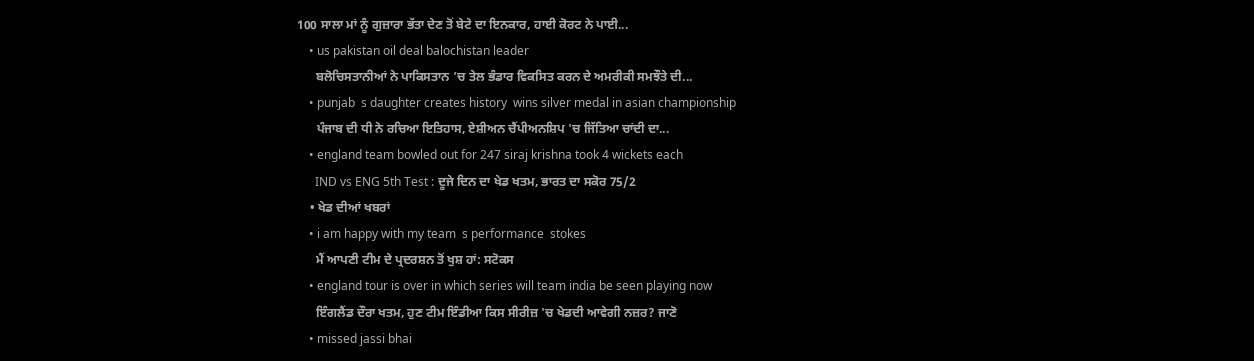100 ਸਾਲਾ ਮਾਂ ਨੂੰ ਗੁਜ਼ਾਰਾ ਭੱਤਾ ਦੇਣ ਤੋਂ ਬੇਟੇ ਦਾ ਇਨਕਾਰ, ਹਾਈ ਕੋਰਟ ਨੇ ਪਾਈ...
    • us pakistan oil deal balochistan leader
      ਬਲੋਚਿਸਤਾਨੀਆਂ ਨੇ ਪਾਕਿਸਤਾਨ ’ਚ ਤੇਲ ਭੰਡਾਰ ਵਿਕਸਿਤ ਕਰਨ ਦੇ ਅਮਰੀਕੀ ਸਮਝੌਤੇ ਦੀ...
    • punjab  s daughter creates history  wins silver medal in asian championship
      ਪੰਜਾਬ ਦੀ ਧੀ ਨੇ ਰਚਿਆ ਇਤਿਹਾਸ, ਏਸ਼ੀਅਨ ਚੈਂਪੀਅਨਸ਼ਿਪ 'ਚ ਜਿੱਤਿਆ ਚਾਂਦੀ ਦਾ...
    • england team bowled out for 247 siraj krishna took 4 wickets each
      IND vs ENG 5th Test : ਦੂਜੇ ਦਿਨ ਦਾ ਖੇਡ ਖਤਮ, ਭਾਰਤ ਦਾ ਸਕੋਰ 75/2
    • ਖੇਡ ਦੀਆਂ ਖਬਰਾਂ
    • i am happy with my team  s performance  stokes
      ਮੈਂ ਆਪਣੀ ਟੀਮ ਦੇ ਪ੍ਰਦਰਸ਼ਨ ਤੋਂ ਖੁਸ਼ ਹਾਂ: ਸਟੋਕਸ
    • england tour is over in which series will team india be seen playing now
      ਇੰਗਲੈਂਡ ਦੌਰਾ ਖਤਮ, ਹੁਣ ਟੀਮ ਇੰਡੀਆ ਕਿਸ ਸੀਰੀਜ਼ 'ਚ ਖੇਡਦੀ ਆਵੇਗੀ ਨਜ਼ਰ? ਜਾਣੋ
    • missed jassi bhai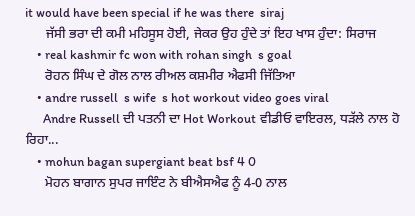it would have been special if he was there  siraj
      ਜੱਸੀ ਭਰਾ ਦੀ ਕਮੀ ਮਹਿਸੂਸ ਹੋਈ, ਜੇਕਰ ਉਹ ਹੁੰਦੇ ਤਾਂ ਇਹ ਖਾਸ ਹੁੰਦਾ: ਸਿਰਾਜ
    • real kashmir fc won with rohan singh  s goal
      ਰੋਹਨ ਸਿੰਘ ਦੇ ਗੋਲ ਨਾਲ ਰੀਅਲ ਕਸ਼ਮੀਰ ਐਫਸੀ ਜਿੱਤਿਆ
    • andre russell  s wife  s hot workout video goes viral
      Andre Russell ਦੀ ਪਤਨੀ ਦਾ Hot Workout ਵੀਡੀਓ ਵਾਇਰਲ, ਧੜੱਲੇ ਨਾਲ ਹੋ ਰਿਹਾ...
    • mohun bagan supergiant beat bsf 4 0
      ਮੋਹਨ ਬਾਗਾਨ ਸੁਪਰ ਜਾਇੰਟ ਨੇ ਬੀਐਸਐਫ ਨੂੰ 4-0 ਨਾਲ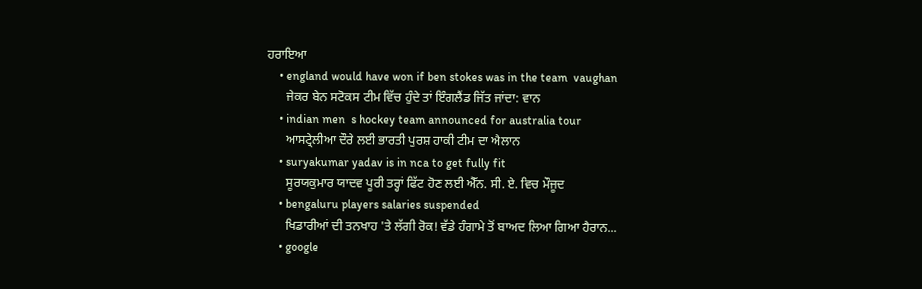ਹਰਾਇਆ
    • england would have won if ben stokes was in the team  vaughan
      ਜੇਕਰ ਬੇਨ ਸਟੋਕਸ ਟੀਮ ਵਿੱਚ ਹੁੰਦੇ ਤਾਂ ਇੰਗਲੈਂਡ ਜਿੱਤ ਜਾਂਦਾ: ਵਾਨ
    • indian men  s hockey team announced for australia tour
      ਆਸਟ੍ਰੇਲੀਆ ਦੌਰੇ ਲਈ ਭਾਰਤੀ ਪੁਰਸ਼ ਹਾਕੀ ਟੀਮ ਦਾ ਐਲਾਨ
    • suryakumar yadav is in nca to get fully fit
      ਸੂਰਯਕੁਮਾਰ ਯਾਦਵ ਪੂਰੀ ਤਰ੍ਹਾਂ ਫਿੱਟ ਹੋਣ ਲਈ ਐੱਨ. ਸੀ. ਏ. ਵਿਚ ਮੌਜੂਦ
    • bengaluru players salaries suspended
      ਖਿਡਾਰੀਆਂ ਦੀ ਤਨਖਾਹ 'ਤੇ ਲੱਗੀ ਰੋਕ! ਵੱਡੇ ਹੰਗਾਮੇ ਤੋਂ ਬਾਅਦ ਲਿਆ ਗਿਆ ਹੈਰਾਨ...
    • google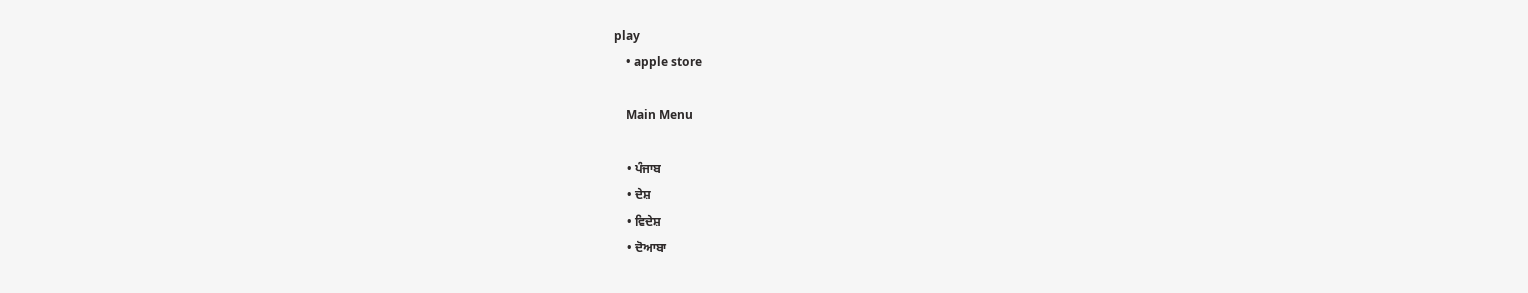play
    • apple store

    Main Menu

    • ਪੰਜਾਬ
    • ਦੇਸ਼
    • ਵਿਦੇਸ਼
    • ਦੋਆਬਾ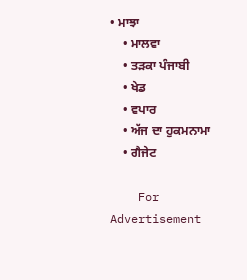• ਮਾਝਾ
    • ਮਾਲਵਾ
    • ਤੜਕਾ ਪੰਜਾਬੀ
    • ਖੇਡ
    • ਵਪਾਰ
    • ਅੱਜ ਦਾ ਹੁਕਮਨਾਮਾ
    • ਗੈਜੇਟ

    For Advertisement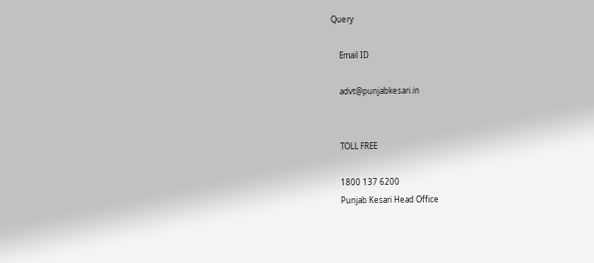Query

    Email ID

    advt@punjabkesari.in


    TOLL FREE

    1800 137 6200
    Punjab Kesari Head Office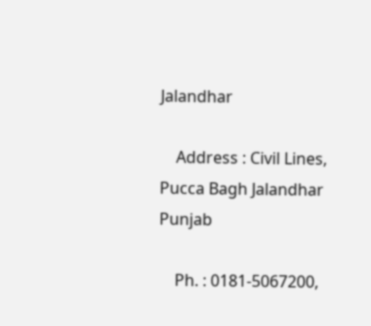Jalandhar

    Address : Civil Lines, Pucca Bagh Jalandhar Punjab

    Ph. : 0181-5067200,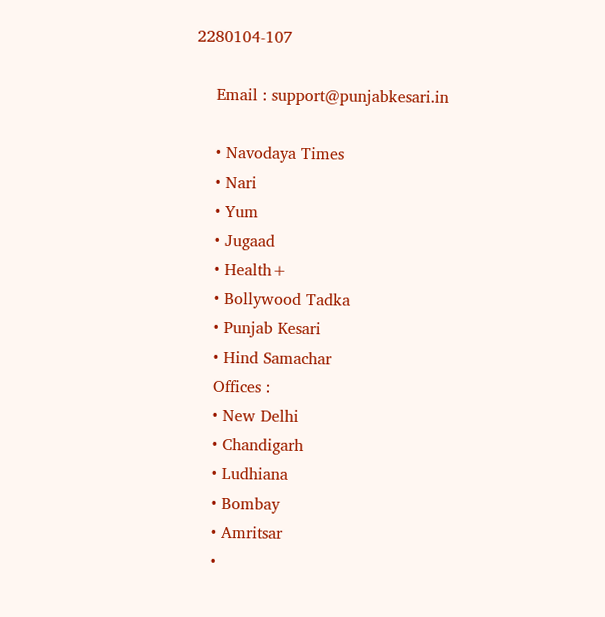2280104-107

    Email : support@punjabkesari.in

    • Navodaya Times
    • Nari
    • Yum
    • Jugaad
    • Health+
    • Bollywood Tadka
    • Punjab Kesari
    • Hind Samachar
    Offices :
    • New Delhi
    • Chandigarh
    • Ludhiana
    • Bombay
    • Amritsar
    •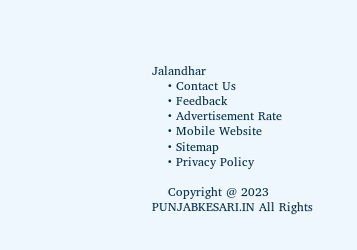Jalandhar
    • Contact Us
    • Feedback
    • Advertisement Rate
    • Mobile Website
    • Sitemap
    • Privacy Policy

    Copyright @ 2023 PUNJABKESARI.IN All Rights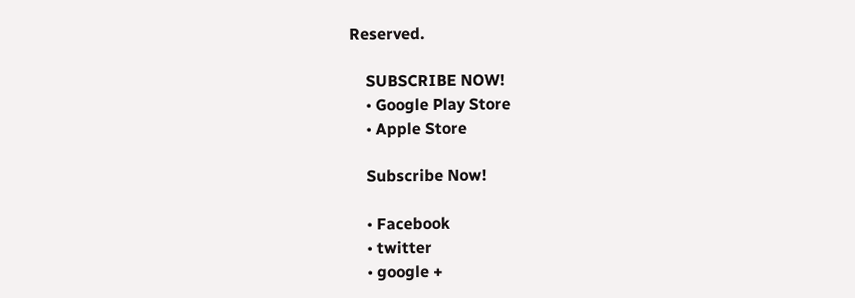Reserved.

    SUBSCRIBE NOW!
    • Google Play Store
    • Apple Store

    Subscribe Now!

    • Facebook
    • twitter
    • google +